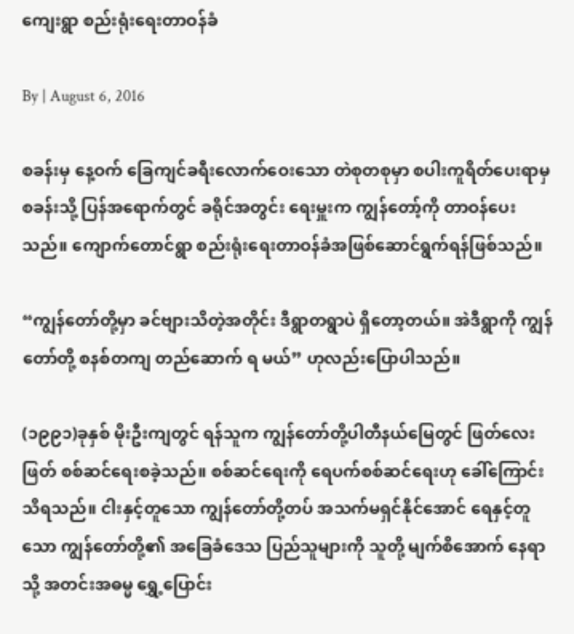ကျေးရွာ စည်းရုံးရေးတာဝန်ခံ

By | August 6, 2016

စခန်းမှ နေ့ဝက် ခြေကျင်ခရီးလောက်ဝေးသော တဲစုတစုမှာ စပါးကူရိတ်ပေးရာမှ စခန်းသို့ ပြန်အရောက်တွင် ခရိုင်အတွင်း ရေးမှူးက ကျွန်တော့်ကို တာဝန်ပေးသည်။ ကျောက်တောင်ရွာ စည်းရုံးရေးတာဝန်ခံအဖြစ်ဆောင်ရွက်ရန်ဖြစ်သည်။

“ကျွန်တော်တို့မှာ ခင်ဗျားသိတဲ့အတိုင်း ဒီရွာတရွာပဲ ရှိတော့တယ်။ အဲဒီရွာကို ကျွန်တော်တို့ စနစ်တကျ တည်ဆောက် ရ မယ်” ဟုလည်းပြောပါသည်။

(၁၉၉၁)ခုနှစ် မိုးဦးကျတွင် ရန်သူက ကျွန်တော်တို့ပါတီနယ်မြေတွင် ဖြတ်လေးဖြတ် စစ်ဆင်ရေးစခဲ့သည်။ စစ်ဆင်ရေးကို ရေပက်စစ်ဆင်ရေးဟု ခေါ်ကြောင်း သိရသည်။ ငါးနှင့်တူသော ကျွန်တော်တို့တပ် အသက်မရှင်နိုင်အောင် ရေနှင့်တူသော ကျွန်တော်တို့၏ အခြေခံဒေသ ပြည်သူများကို သူတို့ မျက်စိအောက် နေရာသို့ အတင်းအဓမ္မ ရွှေ့ပြောင်း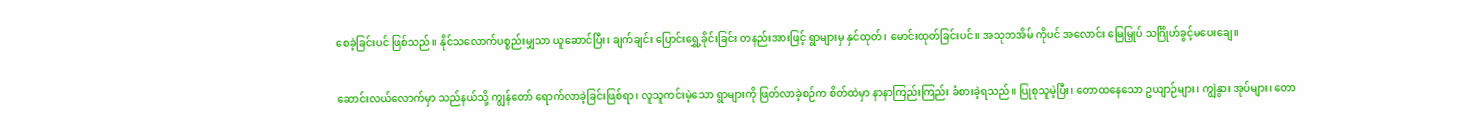စေခဲ့ခြင်းပင် ဖြစ်သည်။ နိုင်သလောက်ပစ္စည်းမျှသာ ယူဆောင်ပြီး၊ ချက်ချင်း ပြောင်းရွှေ့ခိုင်းခြင်း တနည်းအားဖြင့် ရွာများမှ နှင်ထုတ်၊ မောင်းထုတ်ခြင်းပင်။ အသုဘအိမ် ကိုပင် အလောင်း မြေမြှုပ် သင်္ဂြိုဟ်ခွင့်မပေးချေ။

ဆောင်းလယ်လောက်မှာ သည်နယ်သို့ ကျွန်တော် ရောက်လာခဲ့ခြင်းဖြစ်ရာ၊ လူသူကင်းမဲ့သော ရွာများကို ဖြတ်လာခဲ့စဉ်က စိတ်ထဲမှာ နာနာကြည်းကြည်း ခံစားခဲ့ရသည်။ ပြုစုသူမဲ့ပြီး၊ တောထနေသော ဥယျာဉ်များ၊ ကျွဲနွား အုပ်များ၊ တော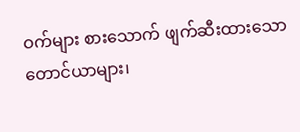ဝက်များ စားသောက် ဖျက်ဆီးထားသော တောင်ယာများ၊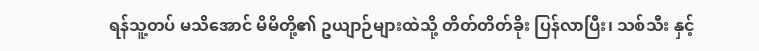ရန်သူ့တပ် မသိအောင် မိမိတို့၏ ဥယျာဉ်များထဲသို့ တိတ်တိတ်ခိုး ပြန်လာပြီး၊ သစ်သီး နှင့်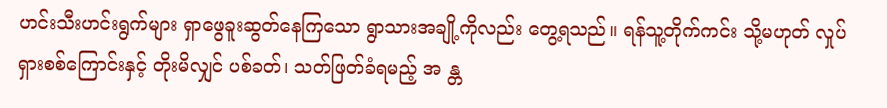ဟင်းသီးဟင်းရွက်များ ရှာဖွေခူးဆွတ်နေကြသော ရွာသားအချို့ကိုလည်း တွေ့ရသည်။ ရန်သူ့တိုက်ကင်း သို့မဟုတ် လှုပ်ရှားစစ်ကြောင်းနှင့် တိုးမိလျှင် ပစ်ခတ်၊ သတ်ဖြတ်ခံရမည့် အ န္တ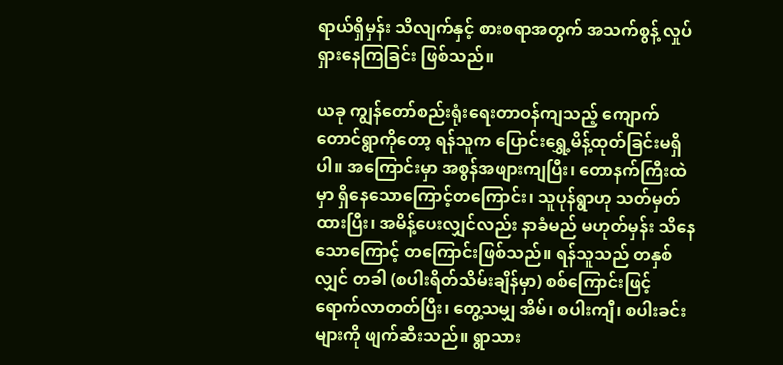ရာယ်ရှိမှန်း သိလျက်နှင့် စားစရာအတွက် အသက်စွန့် လှုပ်ရှားနေကြခြင်း ဖြစ်သည်။

ယခု ကျွန်တော်စည်းရုံးရေးတာဝန်ကျသည့် ကျောက်တောင်ရွာကိုတော့ ရန်သူက ပြောင်းရွှေ့မိန့်ထုတ်ခြင်းမရှိပါ။ အကြောင်းမှာ အစွန်အဖျားကျပြီး၊ တောနက်ကြီးထဲမှာ ရှိနေသောကြောင့်တကြောင်း၊ သူပုန်ရွာဟု သတ်မှတ်ထားပြီး၊ အမိန့်ပေးလျှင်လည်း နာခံမည် မဟုတ်မှန်း သိနေသောကြောင့် တကြောင်းဖြစ်သည်။ ရန်သူသည် တနှစ်လျှင် တခါ (စပါးရိတ်သိမ်းချိန်မှာ) စစ်ကြောင်းဖြင့် ရောက်လာတတ်ပြီး၊ တွေ့သမျှ အိမ်၊ စပါးကျီ၊ စပါးခင်းများကို ဖျက်ဆီးသည်။ ရွာသား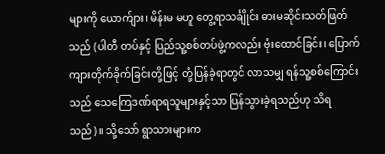များကို ယောက်ျား၊ မိန်းမ မဟူ တွေ့ရာသင်္ချိုင်း ဓားမဆိုင်းသတ်ဖြတ်သည် (ပါတီ တပ်နှင့် ပြည်သူ့စစ်တပ်ဖွဲ့ကလည်း ဗုံးထောင်ခြင်း၊ ပြောက်ကျားတိုက်ခိုက်ခြင်းတို့ဖြင့် တုံ့ပြန်ခဲ့ရာတွင် လာသမျှ ရန်သူ့စစ်ကြောင်းသည် သေကြေဒဏ်ရာရသူများနှင့်သာ ပြန်သွားခဲ့ရသည်ဟု သိရသည်)။ သို့သော် ရွာသားများက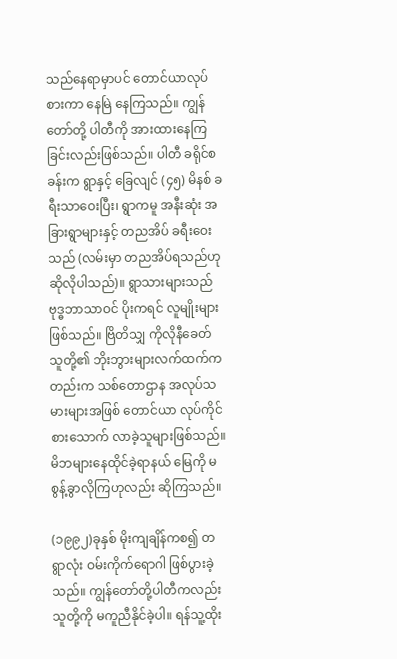သည်နေရာမှာပင် တောင်ယာလုပ်စားကာ နေမြဲ နေကြသည်။ ကျွန်တော်တို့ ပါတီကို အားထားနေကြခြင်းလည်းဖြစ်သည်။ ပါတီ ခရိုင်စခန်းက ရွာနှင့် ခြေလျင် (၄၅) မိနစ် ခရီးသာဝေးပြီး၊ ရွာကမူ အနီးဆုံး အခြားရွာများနှင့် တညအိပ် ခရီးဝေးသည် (လမ်းမှာ တညအိပ်ရသည်ဟု ဆိုလိုပါသည်)။ ရွာသားများသည် ဗုဒ္ဓဘာသာဝင် ပိုးကရင် လူမျိုးများဖြစ်သည်။ ဗြိတိသျှ ကိုလိုနီခေတ် သူတို့၏ ဘိုးဘွားများလက်ထက်ကတည်းက သစ်တောဌာန အလုပ်သမားများအဖြစ် တောင်ယာ လုပ်ကိုင်စားသောက် လာခဲ့သူများဖြစ်သည်။ မိဘများနေထိုင်ခဲ့ရာနယ် မြေကို မစွန့်ခွာလိုကြဟုလည်း ဆိုကြသည်။

(၁၉၉၂)ခုနှစ် မိုးကျချိန်ကစ၍ တရွာလုံး ဝမ်းကိုက်ရောဂါ ဖြစ်ပွားခဲ့သည်။ ကျွန်တော်တို့ပါတီကလည်း သူတို့ကို မကူညီနိုင်ခဲ့ပါ။ ရန်သူ့ထိုး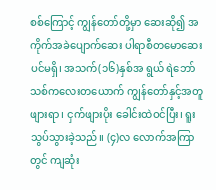စစ်ကြောင့် ကျွန်တော်တို့မှာ ဆေးဆို၍ အကိုက်အခဲပျောက်ဆေး ပါရာစီတမောဆေးပင်မရှိ၊ အသက်(၁၆)နှစ်အ ရွယ် ရဲဘော်သစ်ကလေးတယောက် ကျွန်တော်နှင့်အတူ ဖျားရာ၊ ငှက်ဖျားပိုး ခေါင်းထဲဝင်ပြီး၊ ရူးသွပ်သွားခဲ့သည်။ (၄)လ လောက်အကြာတွင် ကျဆုံး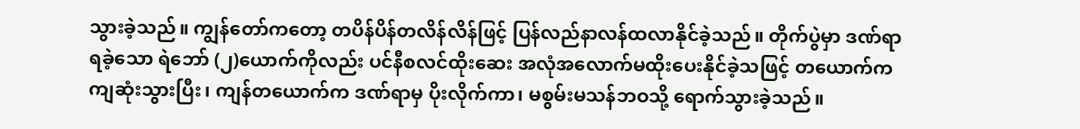သွားခဲ့သည်။ ကျွန်တော်ကတော့ တပိန်ပိန်တလိန်လိန်ဖြင့် ပြန်လည်နာလန်ထလာနိုင်ခဲ့သည်။ တိုက်ပွဲမှာ ဒဏ်ရာရခဲ့သော ရဲဘော် (၂)ယောက်ကိုလည်း ပင်နီစလင်ထိုးဆေး အလုံအလောက်မထိုးပေးနိုင်ခဲ့သဖြင့် တယောက်က ကျဆုံးသွားပြီး၊ ကျန်တယောက်က ဒဏ်ရာမှ ပိုးလိုက်ကာ၊ မစွမ်းမသန်ဘဝသို့ ရောက်သွားခဲ့သည်။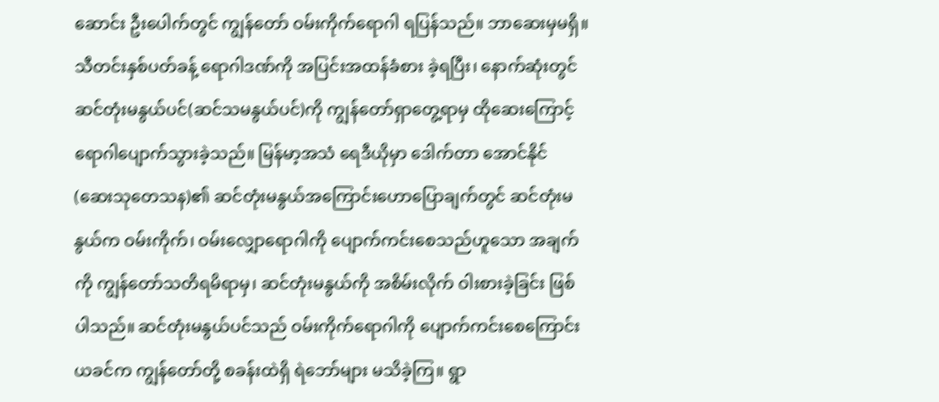ဆောင်း ဦးပေါက်တွင် ကျွန်တော် ဝမ်းကိုက်ရောဂါ ရပြန်သည်။ ဘာဆေးမှမရှိ။ သီတင်းနှစ်ပတ်ခန့် ရောဂါဒဏ်ကို အပြင်းအထန်ခံစား ခဲ့ရပြီး၊ နောက်ဆုံးတွင် ဆင်တုံးမနွယ်ပင်(ဆင်သမနွယ်ပင်)ကို ကျွန်တော်ရှာတွေ့ရာမှ ထိုဆေးကြောင့် ရောဂါပျောက်သွားခဲ့သည်။ မြန်မာ့အသံ ရေဒီယိုမှာ ဒေါက်တာ အောင်နိုင် (ဆေးသုတေသန)၏ ဆင်တုံးမနွယ်အကြောင်းဟောပြောချက်တွင် ဆင်တုံးမနွယ်က ဝမ်းကိုက်၊ ဝမ်းလျှောရောဂါကို ပျောက်ကင်းစေသည်ဟူသော အချက်ကို ကျွန်တော်သတိရမိရာမှ၊ ဆင်တုံးမနွယ်ကို အစိမ်းလိုက် ဝါးစားခဲ့ခြင်း ဖြစ်ပါသည်။ ဆင်တုံးမနွယ်ပင်သည် ဝမ်းကိုက်ရောဂါကို ပျောက်ကင်းစေကြောင်း ယခင်က ကျွန်တော်တို့ စခန်းထဲရှိ ရဲဘော်များ မသိခဲ့ကြ။ ရွာ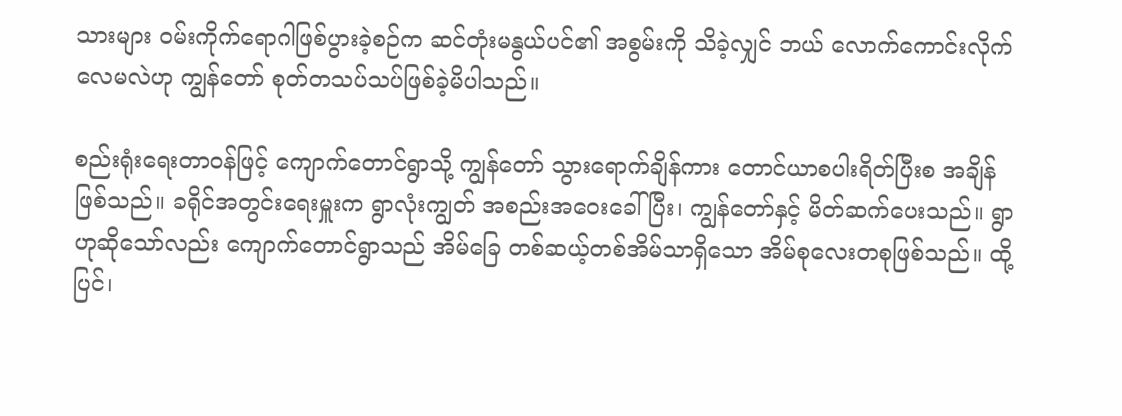သားများ ဝမ်းကိုက်ရောဂါဖြစ်ပွားခဲ့စဉ်က ဆင်တုံးမနွယ်ပင်၏ အစွမ်းကို သိခဲ့လျှင် ဘယ် လောက်ကောင်းလိုက်လေမလဲဟု ကျွန်တော် စုတ်တသပ်သပ်ဖြစ်ခဲ့မိပါသည်။

စည်းရုံးရေးတာဝန်ဖြင့် ကျောက်တောင်ရွာသို့ ကျွန်တော် သွားရောက်ချိန်ကား တောင်ယာစပါးရိတ်ပြီးစ အချိန်ဖြစ်သည်။ ခရိုင်အတွင်းရေးမှူးက ရွာလုံးကျွတ် အစည်းအဝေးခေါ်ပြီး၊ ကျွန်တော်နှင့် မိတ်ဆက်ပေးသည်။ ရွာဟုဆိုသော်လည်း ကျောက်တောင်ရွာသည် အိမ်ခြေ တစ်ဆယ့်တစ်အိမ်သာရှိသော အိမ်စုလေးတစုဖြစ်သည်။ ထို့ပြင်၊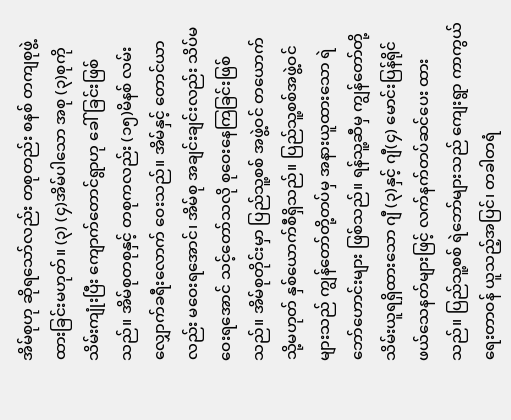အိမ်စုဟု ဆိုရသော်လည်း တစုတည်း စနစ် တကျစုဖွဲ့ထားခြင်းမဟုတ်။ (၃) (၄)အိမ်ပါသော အစု (၃)စုကို သိမ်းကျုံးပြီး ကျောက်တောင်ရွာဟု ခေါ်ခြင်းဖြစ်သည်။ အိမ်စုတစုနှင့် တစုကလည်း (၁၅)မိနစ် လမ်းလျှောက်ခရီးလောက် ဝေးသည်။ အိမ်နှင့် တောင်ယာလည်း မဝေးရအောင်၊ အိမ်စု အချင်းချင်းလည်း သိပ်မဝေးရအောင် သင့်တော်သလို စုဝေးနေကြခြင်းဖြစ်သည်။ အိမ်စုတိုင်းမှာ ပြည်သူ့စစ် အဖွဲ့ဝင် တယောက် သို့မဟုတ် နှစ်ယောက်စီရှိသည်။ ပြည်သူ့စစ်အဖွဲ့ဝင်များသည် ကျွန်တော်တို့တပ်မှ အနားယူထားသော ရဲဘော်ဟောင်းများ ဖြစ်သည်။ ရန်သူ့ဆီမှ ကျွန်တော်တို့ သိမ်းယူရရှိထားသော ဂျီ (၃)နှင့် ဂျီ(၄) မောင်းပြန်ရိုင်ဖယ်သေနတ်များဖြင့် လက်နက်တပ်ဆင်ပေး ထားသည်။ ပြည်သူ့စစ် ရဲဘော်များသည် ကျေးရွာ ကာကွယ်ရေးတာဝန် ယူသည့်အပြင်၊ တခါတရံ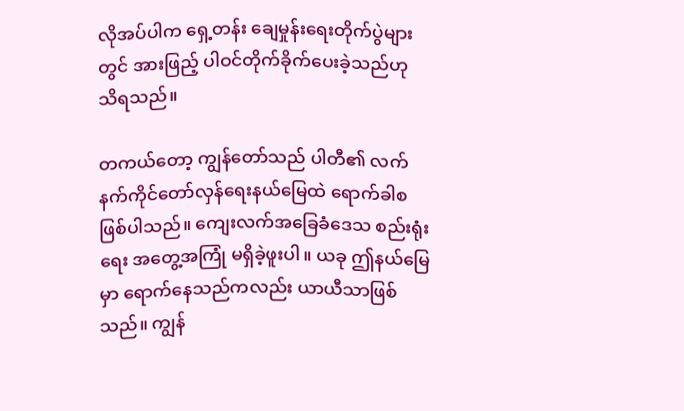လိုအပ်ပါက ရှေ့တန်း ချေမှုန်းရေးတိုက်ပွဲများတွင် အားဖြည့် ပါဝင်တိုက်ခိုက်ပေးခဲ့သည်ဟု သိရသည်။

တကယ်တော့ ကျွန်တော်သည် ပါတီ၏ လက်နက်ကိုင်တော်လှန်ရေးနယ်မြေထဲ ရောက်ခါစဖြစ်ပါသည်။ ကျေးလက်အခြေခံဒေသ စည်းရုံးရေး အတွေ့အကြုံ မရှိခဲ့ဖူးပါ။ ယခု ဤနယ်မြေမှာ ရောက်နေသည်ကလည်း ယာယီသာဖြစ်သည်။ ကျွန်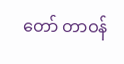တော် တာဝန်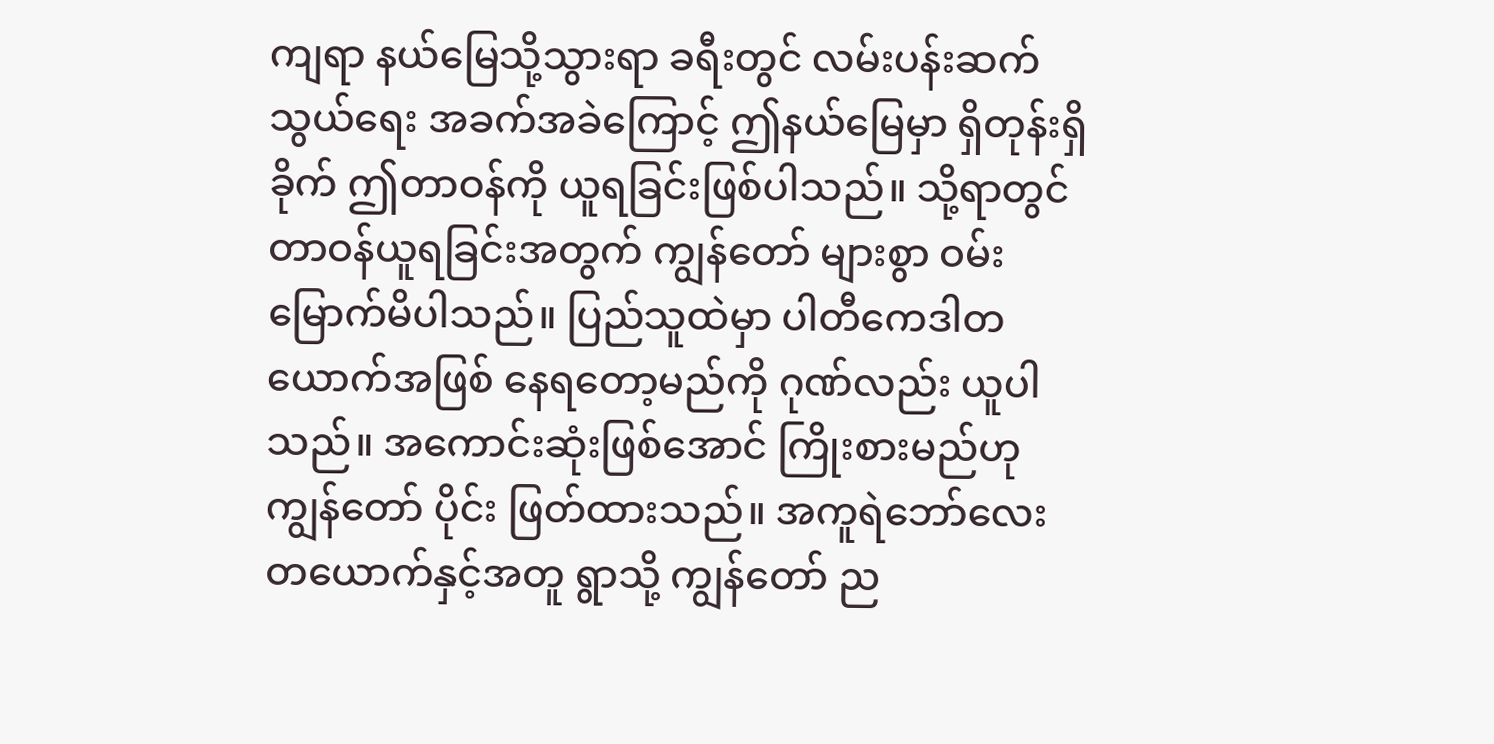ကျရာ နယ်မြေသို့သွားရာ ခရီးတွင် လမ်းပန်းဆက်သွယ်ရေး အခက်အခဲကြောင့် ဤနယ်မြေမှာ ရှိတုန်းရှိခိုက် ဤတာဝန်ကို ယူရခြင်းဖြစ်ပါသည်။ သို့ရာတွင် တာဝန်ယူရခြင်းအတွက် ကျွန်တော် များစွာ ဝမ်းမြောက်မိပါသည်။ ပြည်သူထဲမှာ ပါတီကေဒါတယောက်အဖြစ် နေရတော့မည်ကို ဂုဏ်လည်း ယူပါသည်။ အကောင်းဆုံးဖြစ်အောင် ကြိုးစားမည်ဟု ကျွန်တော် ပိုင်း ဖြတ်ထားသည်။ အကူရဲဘော်လေး တယောက်နှင့်အတူ ရွာသို့ ကျွန်တော် ည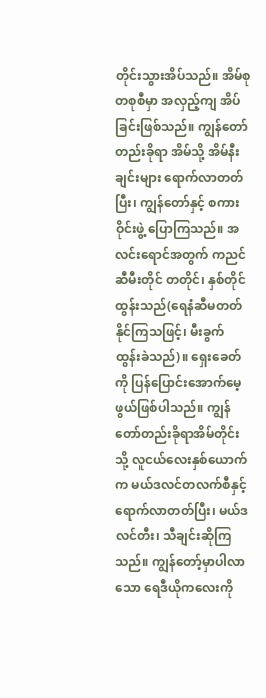တိုင်းသွားအိပ်သည်။ အိမ်စုတစုစီမှာ အလှည့်ကျ အိပ်ခြင်းဖြစ်သည်။ ကျွန်တော်တည်းခိုရာ အိမ်သို့ အိမ်နီးချင်းများ ရောက်လာတတ်ပြီး၊ ကျွန်တော်နှင့် စကားဝိုင်းဖွဲ့ ပြောကြသည်။ အလင်းရောင်အတွက် ကညင်ဆီမီးတိုင် တတိုင်၊ နှစ်တိုင် ထွန်းသည်(ရေနံဆီမတတ်နိုင်ကြသဖြင့်၊ မီးခွက် ထွန်းခဲသည်)။ ရှေးခေတ်ကို ပြန်ပြောင်းအောက်မေ့ဖွယ်ဖြစ်ပါသည်။ ကျွန်တော်တည်းခိုရာအိမ်တိုင်းသို့ လူငယ်လေးနှစ်ယောက်က မယ်ဒလင်တလက်စီနှင့် ရောက်လာတတ်ပြီး၊ မယ်ဒလင်တီး၊ သီချင်းဆိုကြသည်။ ကျွန်တော့်မှာပါလာသော ရေဒီယိုကလေးကို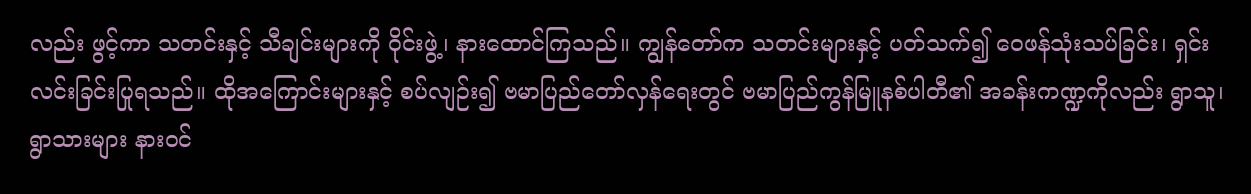လည်း ဖွင့်ကာ သတင်းနှင့် သီချင်းများကို ၀ိုင်းဖွဲ့၊ နားထောင်ကြသည်။ ကျွန်တော်က သတင်းများနှင့် ပတ်သက်၍ ဝေဖန်သုံးသပ်ခြင်း၊ ရှင်းလင်းခြင်းပြုရသည်။ ထိုအကြောင်းများနှင့် စပ်လျဉ်း၍ ဗမာပြည်တော်လှန်ရေးတွင် ဗမာပြည်ကွန်မြူနစ်ပါတီ၏ အခန်းကဏ္ဍကိုလည်း ရွာသူ၊ ရွာသားများ နားဝင်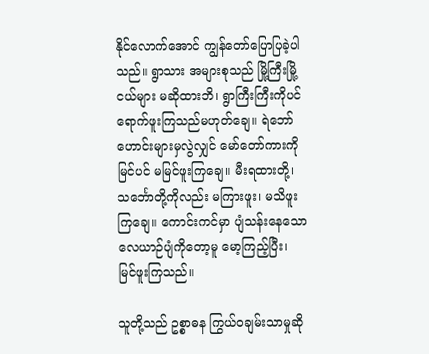နိုင်လောက်အောင် ကျွန်တော်ပြောပြခဲ့ပါသည်။ ရွာသား အများစုသည် မြို့ကြီးမြို့ငယ်များ မဆိုထားဘိ၊ ရွာကြီးကြီးကိုပင် ရောက်ဖူးကြသည်မဟုတ်ချေ။ ရဲဘော်ဟောင်းများမှလွဲလျှင် မော်တော်ကားကို မြင်ပင် မမြင်ဖူးကြချေ။ မီးရထားတို့၊ သင်္ဘောတို့ကိုလည်း မကြားဖူး၊ မသိဖူးကြချေ။ ကောင်းကင်မှာ ပျံသန်းနေသော လေယာဉ်ပျံကိုတော့မူ မော့ကြည့်ပြီး၊ မြင်ဖူးကြသည်။

သူတို့သည် ဥစ္စာဓန ကြွယ်ဝချမ်းသာမှုဆို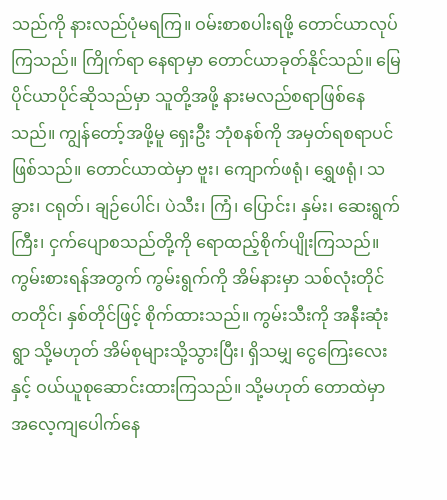သည်ကို နားလည်ပုံမရကြ။ ဝမ်းစာစပါးရဖို့ တောင်ယာလုပ်ကြသည်။ ကြိုက်ရာ နေရာမှာ တောင်ယာခုတ်နိုင်သည်။ မြေပိုင်ယာပိုင်ဆိုသည်မှာ သူတို့အဖို့ နားမလည်စရာဖြစ်နေသည်။ ကျွန်တော့်အဖို့မူ ရှေးဦး ဘုံစနစ်ကို အမှတ်ရစရာပင် ဖြစ်သည်။ တောင်ယာထဲမှာ ဗူး၊ ကျောက်ဖရုံ၊ ရွှေဖရုံ၊ သခွား၊ ငရုတ်၊ ချဉ်ပေါင်၊ ပဲသီး၊ ကြံ၊ ပြောင်း၊ နှမ်း၊ ဆေးရွက်ကြီး၊ ငှက်ပျောစသည်တို့ကို ရောထည့်စိုက်ပျိုးကြသည်။ ကွမ်းစားရန်အတွက် ကွမ်းရွက်ကို အိမ်နားမှာ သစ်လုံးတိုင် တတိုင်၊ နှစ်တိုင်ဖြင့် စိုက်ထားသည်။ ကွမ်းသီးကို အနီးဆုံးရွာ သို့မဟုတ် အိမ်စုများသို့သွားပြီး၊ ရှိသမျှ ငွေကြေးလေးနှင့် ဝယ်ယူစုဆောင်းထားကြသည်။ သို့မဟုတ် တောထဲမှာ အလေ့ကျပေါက်နေ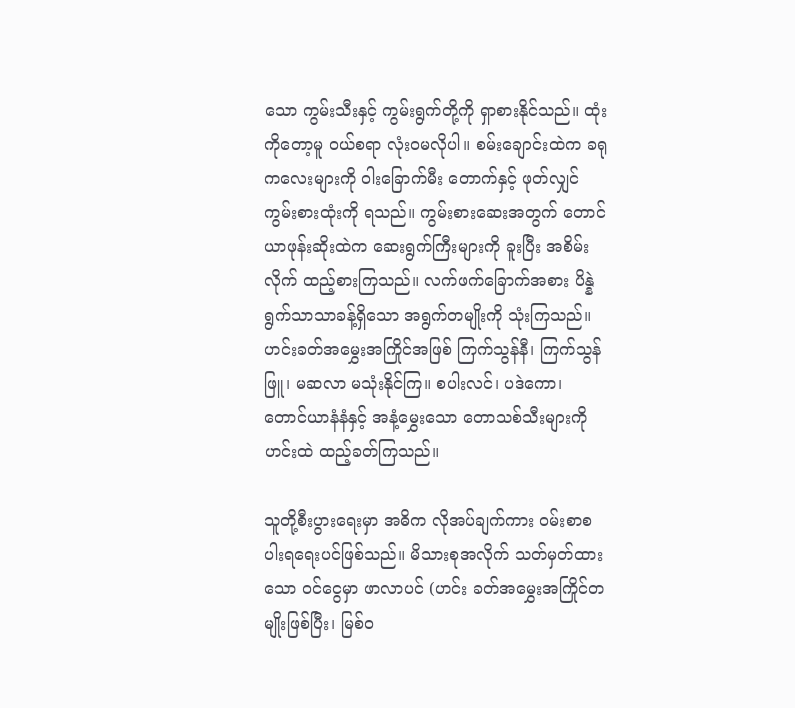သော ကွမ်းသီးနှင့် ကွမ်းရွက်တို့ကို ရှာစားနိုင်သည်။ ထုံးကိုတော့မူ ဝယ်စရာ လုံးဝမလိုပါ။ စမ်းချောင်းထဲက ခရုကလေးများကို ဝါးခြောက်မီး တောက်နှင့် ဖုတ်လျှင် ကွမ်းစားထုံးကို ရသည်။ ကွမ်းစားဆေးအတွက် တောင်ယာဖုန်းဆိုးထဲက ဆေးရွက်ကြီးများကို ခူးပြီး အစိမ်းလိုက် ထည့်စားကြသည်။ လက်ဖက်ခြောက်အစား ပိန္နဲရွက်သာသာခန့်ရှိသော အရွက်တမျိုးကို သုံးကြသည်။ ဟင်းခတ်အမွှေးအကြိုင်အဖြစ် ကြက်သွန်နီ၊ ကြက်သွန်ဖြူ၊ မဆလာ မသုံးနိုင်ကြ။ စပါးလင်၊ ပဒဲကော၊ တောင်ယာနံနံနှင့် အနံ့မွှေးသော တောသစ်သီးများကို ဟင်းထဲ ထည့်ခတ်ကြသည်။

သူတို့စီးပွားရေးမှာ အဓိက လိုအပ်ချက်ကား ဝမ်းစာစပါးရရေးပင်ဖြစ်သည်။ မိသားစုအလိုက် သတ်မှတ်ထားသော ဝင်ငွေမှာ ဖာလာပင် (ဟင်း ခတ်အမွှေးအကြိုင်တမျိုးဖြစ်ပြီး၊ မြစ်ဝ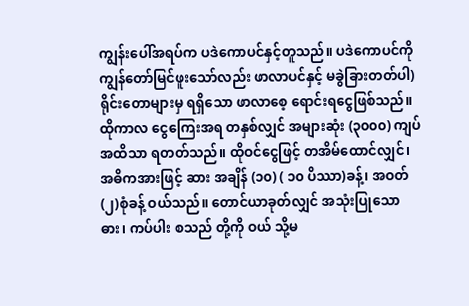ကျွန်းပေါ်အရပ်က ပဒဲကောပင်နှင့်တူသည်။ ပဒဲကောပင်ကို ကျွန်တော်မြင်ဖူးသော်လည်း ဖာလာပင်နှင့် မခွဲခြားတတ်ပါ) ရိုင်းတောများမှ ရရှိသော ဖာလာစေ့ ရောင်းရငွေဖြစ်သည်။ ထိုကာလ ငွေကြေးအရ တနှစ်လျှင် အများဆုံး (၃၀၀၀) ကျပ်အထိသာ ရတတ်သည်။ ထိုဝင်ငွေဖြင့် တအိမ်ထောင်လျှင်၊ အဓိကအားဖြင့် ဆား အချိန် (၁၀) ( ၁၀ ပိဿာ)ခန့်၊ အဝတ် (၂)စုံခန့် ဝယ်သည်။ တောင်ယာခုတ်လျှင် အသုံးပြုသော ဓား၊ ကပ်ပါး စသည် တို့ကို ဝယ် သို့မ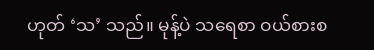ဟုတ် ‘သ’ သည်။ မုန့်ပဲ သရေစာ ဝယ်စားစ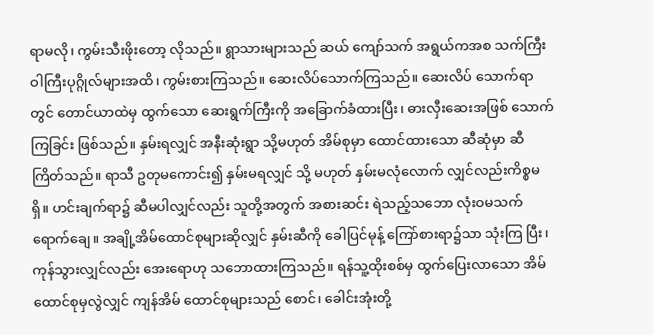ရာမလို၊ ကွမ်းသီးဖိုးတော့ လိုသည်။ ရွာသားများသည် ဆယ် ကျော်သက် အရွယ်ကအစ သက်ကြီးဝါကြီးပုဂ္ဂိုလ်များအထိ၊ ကွမ်းစားကြသည်။ ဆေးလိပ်သောက်ကြသည်။ ဆေးလိပ် သောက်ရာတွင် တောင်ယာထဲမှ ထွက်သော ဆေးရွက်ကြီးကို အခြောက်ခံထားပြီး၊ ဓားလှီးဆေးအဖြစ် သောက်ကြခြင်း ဖြစ်သည်။ နှမ်းရလျှင် အနီးဆုံးရွာ သို့မဟုတ် အိမ်စုမှာ ထောင်ထားသော ဆီဆုံမှာ ဆီကြိတ်သည်။ ရာသီ ဥတုမကောင်း၍ နှမ်းမရလျှင် သို့ မဟုတ် နှမ်းမလုံလောက် လျှင်လည်းကိစ္စမရှိ။ ဟင်းချက်ရာ၌ ဆီမပါလျှင်လည်း သူတို့အတွက် အစားဆင်း ရဲသည့်သဘော လုံးဝမသက်ရောက်ချေ။ အချို့အိမ်ထောင်စုများဆိုလျှင် နှမ်းဆီကို ခေါပြင်မုန့် ကြော်စားရာ၌သာ သုံးကြ ပြီး၊ ကုန်သွားလျှင်လည်း အေးရောဟု သဘောထားကြသည်။ ရန်သူ့ထိုးစစ်မှ ထွက်ပြေးလာသော အိမ်ထောင်စုမှလွဲလျှင် ကျန်အိမ် ထောင်စုများသည် စောင်၊ ခေါင်းအုံးတို့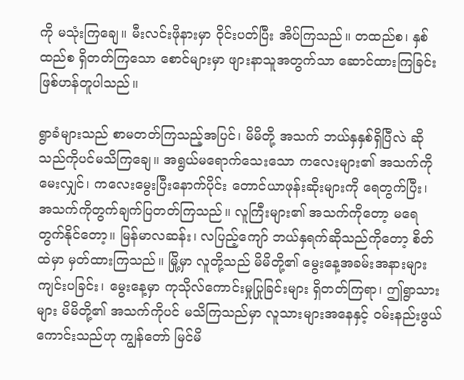ကို မသုံးကြချေ။ မီးလင်းဖိုနားမှာ ၀ိုင်းပတ်ပြီး အိပ်ကြသည်။ တထည်စ၊ နှစ်ထည်စ ရှိတတ်ကြသော စောင်များမှာ ဖျားနာသူအတွက်သာ ဆောင်ထားကြခြင်းဖြစ်ဟန်တူပါသည်။

ရွာခံများသည် စာမတတ်ကြသည့်အပြင်၊ မိမိတို့ အသက် ဘယ်နှနှစ်ရှိပြီလဲ ဆိုသည်ကိုပင်မသိကြချေ။ အရွယ်မရောက်သေးသော ကလေးများ၏ အသက်ကို မေးလျှင်၊ ကလေးမွေးပြီးနောက်ပိုင်း တောင်ယာဖုန်းဆိုးများကို ရေတွက်ပြီး၊ အသက်ကိုတွက်ချက်ပြတတ်ကြသည်။ လူကြီးများ၏ အသက်ကိုတော့ မရေတွက်နိုင်တော့။ မြန်မာလဆန်း၊ လပြည့်ကျော် ဘယ်နှရက်ဆိုသည်ကိုတော့ စိတ်ထဲမှာ မှတ်ထားကြသည်။ မြို့မှာ လူတို့သည် မိမိတို့၏ မွေးနေ့အခမ်းအနားများ ကျင်းပခြင်း၊ မွေးနေ့မှာ ကုသိုလ်ကောင်းမှုပြုခြင်းများ ရှိတတ်ကြရာ၊ ဤရွာသားများ မိမိတို့၏ အသက်ကိုပင် မသိကြသည်မှာ လူသားများအနေနှင့် ဝမ်းနည်းဖွယ်ကောင်းသည်ဟု ကျွန်တော် မြင်မိ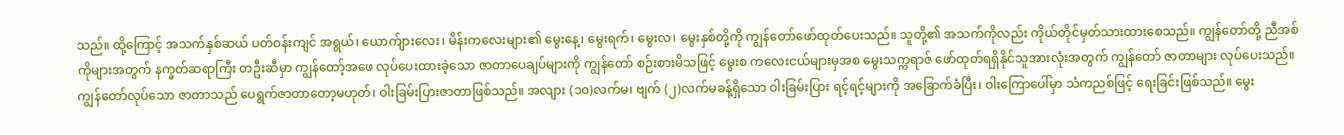သည်။ ထို့ကြောင့် အသက်နှစ်ဆယ် ပတ်ဝန်းကျင် အရွယ်၊ ယောက်ျားလေး၊ မိန်းကလေးများ၏ မွေးနေ့၊ မွေးရက်၊ မွေးလ၊ မွေးနှစ်တို့ကို ကျွန်တော်ဖော်ထုတ်ပေးသည်။ သူတို့၏ အသက်ကိုလည်း ကိုယ်တိုင်မှတ်သားထားစေသည်။ ကျွန်တော်တို့ ညီအစ်ကိုများအတွက် နက္ခတ်ဆရာကြီး တဦးဆီမှာ ကျွန်တော့်အဖေ လုပ်ပေးထားခဲ့သော ဇာတာပေချပ်များကို ကျွန်တော် စဉ်းစားမိသဖြင့် မွေးစ ကလေးငယ်များမှအစ မွေးသက္ကရာဇ် ဖော်ထုတ်ရရှိနိုင်သူအားလုံးအတွက် ကျွန်တော် ဇာတာများ လုပ်ပေးသည်။ ကျွန်တော်လုပ်သော ဇာတာသည် ပေရွက်ဇာတာတော့မဟုတ်၊ ဝါးခြမ်းပြားဇာတာဖြစ်သည်။ အလျား (၁၀)လက်မ၊ ဗျက် (၂)လက်မခန့်ရှိသော ဝါးခြမ်းပြား ရင့်ရင့်များကို အခြောက်ခံပြီး၊ ဝါးကြောပေါ်မှာ သံကညစ်ဖြင့် ရေးခြင်းဖြစ်သည်။ မွေး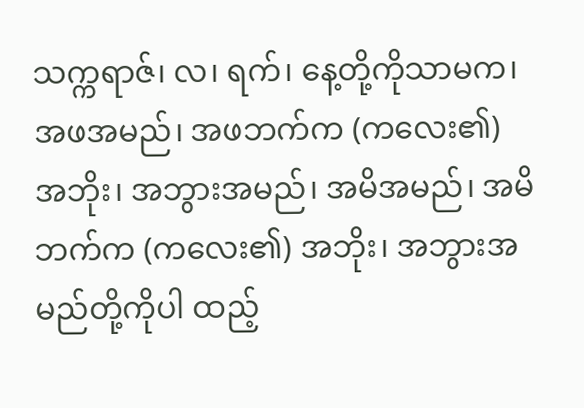သက္ကရာဇ်၊ လ၊ ရက်၊ နေ့တို့ကိုသာမက၊ အဖအမည်၊ အဖဘက်က (ကလေး၏) အဘိုး၊ အဘွားအမည်၊ အမိအမည်၊ အမိဘက်က (ကလေး၏) အဘိုး၊ အဘွားအမည်တို့ကိုပါ ထည့်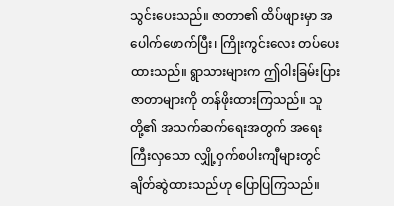သွင်းပေးသည်။ ဇာတာ၏ ထိပ်ဖျားမှာ အပေါက်ဖောက်ပြီး၊ ကြိုးကွင်းလေး တပ်ပေးထားသည်။ ရွာသားများက ဤဝါးခြမ်းပြားဇာတာများကို တန်ဖိုးထားကြသည်။ သူတို့၏ အသက်ဆက်ရေးအတွက် အရေးကြီးလှသော လျှို့ဝှက်စပါးကျီများတွင် ချိတ်ဆွဲထားသည်ဟု ပြောပြကြသည်။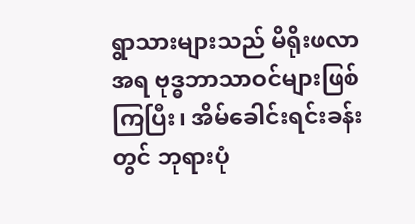ရွာသားများသည် မိရိုးဖလာအရ ဗုဒ္ဓဘာသာဝင်များဖြစ်ကြပြီး၊ အိမ်ခေါင်းရင်းခန်းတွင် ဘုရားပုံ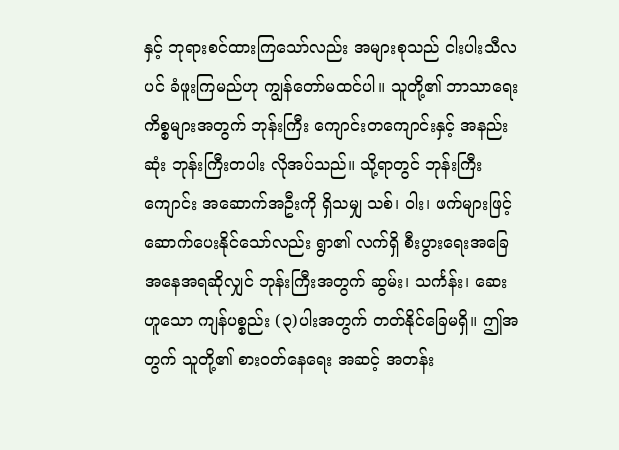နှင့် ဘုရားစင်ထားကြသော်လည်း အများစုသည် ငါးပါးသီလပင် ခံဖူးကြမည်ဟု ကျွန်တော်မထင်ပါ။ သူတို့၏ ဘာသာရေးကိစ္စများအတွက် ဘုန်းကြီး ကျောင်းတကျောင်းနှင့် အနည်းဆုံး ဘုန်းကြီးတပါး လိုအပ်သည်။ သို့ရာတွင် ဘုန်းကြီးကျောင်း အဆောက်အဦးကို ရှိသမျှ သစ်၊ ဝါး၊ ဖက်များဖြင့် ဆောက်ပေးနိုင်သော်လည်း ရွာ၏ လက်ရှိ စီးပွားရေးအခြေအနေအရဆိုလျှင် ဘုန်းကြီးအတွက် ဆွမ်း၊ သင်္ကန်း၊ ဆေးဟူသော ကျန်ပစ္စည်း (၃)ပါးအတွက် တတ်နိုင်ခြေမရှိ။ ဤအတွက် သူတို့၏ စားဝတ်နေရေး အဆင့် အတန်း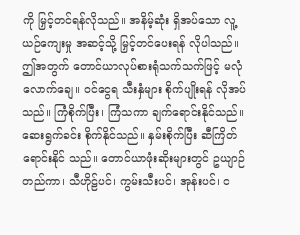ကို မြှင့်တင်ရန်လိုသည်။ အနိမ့်ဆုံး ရှိအပ်သော လူ့ယဉ်ကျေးမှု အဆင့်သို့ မြှင့်တင်ပေးရန် လိုပါသည်။ ဤအတွက် တောင်ယာလုပ်စားရုံသက်သက်ဖြင့် မလုံလောက်ချေ။ ဝင်ငွေရ သီးနှံများ စိုက်ပျိုးရန် လိုအပ်သည်။ ကြံစိုက်ပြီး၊ ကြံသကာ ချက်ရောင်းနိုင်သည်။ ဆေးရွက်ခင်း စိုက်နိုင်သည်။ နှမ်းစိုက်ပြီး ဆီကြိတ်ရောင်းနိုင် သည်။ တောင်ယာဖုံးဆိုးများတွင် ဥယျာဉ်တည်ကာ၊ သီဟိုဠ်ပင်၊ ကွမ်းသီးပင်၊ အုန်းပင်၊ င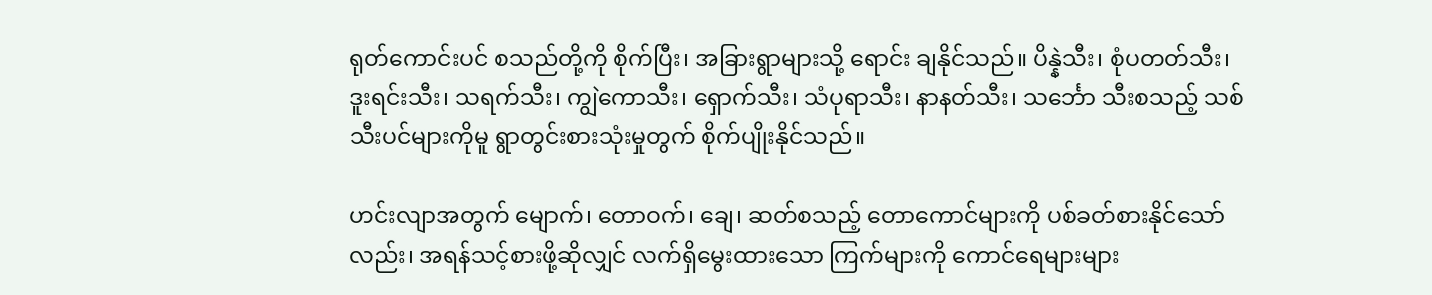ရုတ်ကောင်းပင် စသည်တို့ကို စိုက်ပြီး၊ အခြားရွာများသို့ ရောင်း ချနိုင်သည်။ ပိန္နဲသီး၊ စုံပတတ်သီး၊ ဒူးရင်းသီး၊ သရက်သီး၊ ကျွဲကောသီး၊ ရှောက်သီး၊ သံပုရာသီး၊ နာနတ်သီး၊ သင်္ဘော သီးစသည့် သစ်သီးပင်များကိုမူ ရွာတွင်းစားသုံးမှုတွက် စိုက်ပျိုးနိုင်သည်။

ဟင်းလျာအတွက် မျောက်၊ တောဝက်၊ ချေ၊ ဆတ်စသည့် တောကောင်များကို ပစ်ခတ်စားနိုင်သော်လည်း၊ အရန်သင့်စားဖို့ဆိုလျှင် လက်ရှိမွေးထားသော ကြက်များကို ကောင်ရေများများ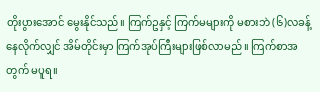တိုးပွားအောင် မွေးနိုင်သည်။ ကြက်ဥနှင့် ကြက်မများကို မစားဘဲ (၆)လခန့် နေလိုက်လျှင် အိမ်တိုင်းမှာ ကြက်အုပ်ကြီးများဖြစ်လာမည်။ ကြက်စာအတွက် မပူရ။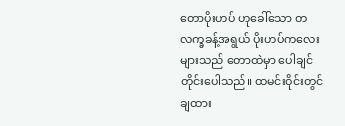တောပိုးဟပ် ဟုခေါ်သော တလက္ခခန့်အရွယ် ပိုးဟပ်ကလေးများသည် တောထဲမှာ ပေါချင်တိုင်းပေါသည်။ ထမင်းဝိုင်းတွင် ချထား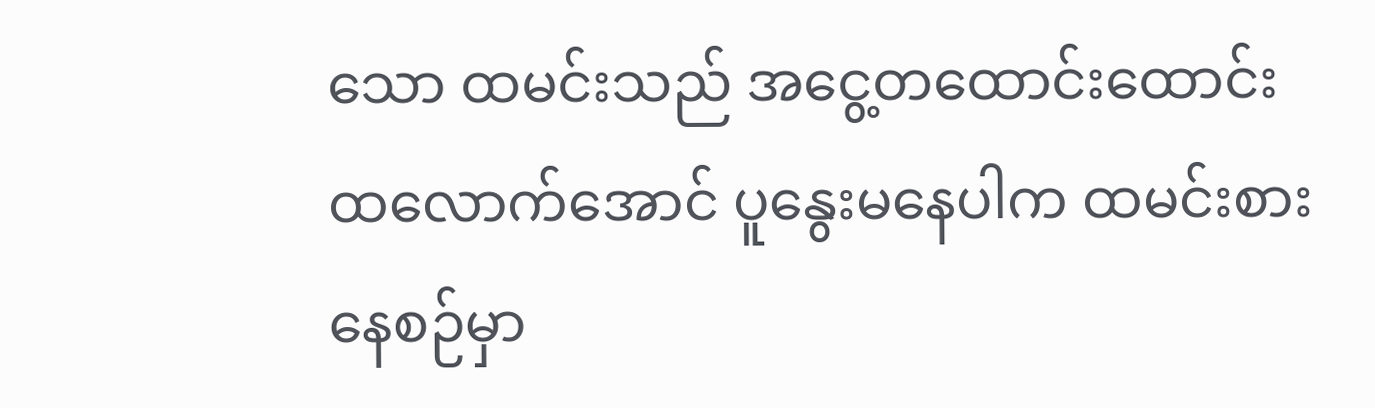သော ထမင်းသည် အငွေ့တထောင်းထောင်း ထလောက်အောင် ပူနွေးမနေပါက ထမင်းစားနေစဉ်မှာ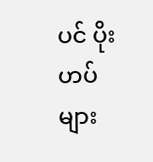ပင် ပိုးဟပ်များ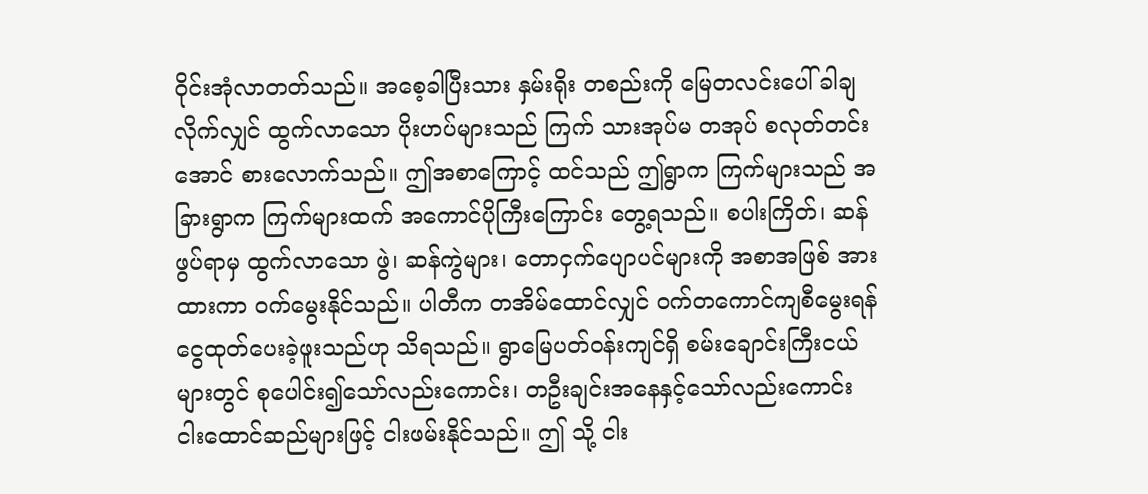၀ိုင်းအုံလာတတ်သည်။ အစေ့ခါပြီးသား နှမ်းရိုး တစည်းကို မြေတလင်းပေါ် ခါချလိုက်လျှင် ထွက်လာသော ပိုးဟပ်များသည် ကြက် သားအုပ်မ တအုပ် စလုတ်တင်းအောင် စားလောက်သည်။ ဤအစာကြောင့် ထင်သည် ဤရွာက ကြက်များသည် အခြားရွာက ကြက်များထက် အကောင်ပိုကြီးကြောင်း တွေ့ရသည်။ စပါးကြိတ်၊ ဆန်ဖွပ်ရာမှ ထွက်လာသော ဖွဲ၊ ဆန်ကွဲများ၊ တောငှက်ပျောပင်များကို အစာအဖြစ် အားထားကာ ဝက်မွေးနိုင်သည်။ ပါတီက တအိမ်ထောင်လျှင် ဝက်တကောင်ကျစီမွေးရန် ငွေထုတ်ပေးခဲ့ဖူးသည်ဟု သိရသည်။ ရွာမြေပတ်ဝန်းကျင်ရှိ စမ်းချောင်းကြီးငယ်များတွင် စုပေါင်း၍သော်လည်းကောင်း၊ တဦးချင်းအနေနှင့်သော်လည်းကောင်း ငါးထောင်ဆည်များဖြင့် ငါးဖမ်းနိုင်သည်။ ဤ သို့ ငါး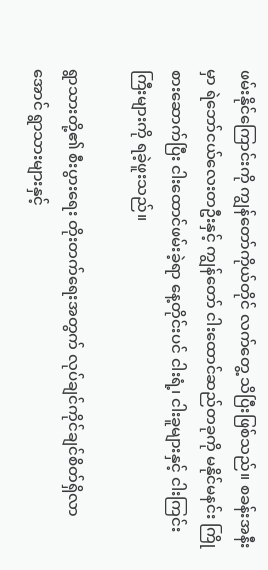ဖမ်းနိုင်ကြောင်းကို ကျွန်တော်ကိုယ်တိုင် လက်တွေ့ သိပြီးဖြစ်သည်။ စခန်းအနီးမှာ ရဲဘော်ငယ်လေးတဦးနှင့် ကျွန်တော် ငါးထောင်ဆည်တခုကို မနိုင်မနင်း ကြိုစားဆောက်ပြီး ငါးထောင်ဖမ်းခဲ့ရာ နေ့တိုင်းပင် ငါးရံ့၊ ငါးခူများနှင့် ငါးကြင်းကြီးများကို ရခဲ့ဖူးသည်။

ရွာသားတို့၏ စီးပွားရေး တိုးတက်ရေးအတွက် လုပ်ချင်ကိုင်ချင်စိတ်ရှိလာအောင် ရွာသားများနှင့်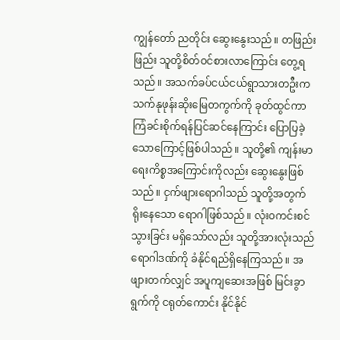ကျွန်တော် ညတိုင်း ဆွေးနွေးသည်။ တဖြည်းဖြည်း သူတို့စိတ်ဝင်စားလာကြောင်း တွေ့ရသည်။ အသက်ခပ်ငယ်ငယ်ရွာသားတဦးက သက်နုဖုန်းဆိုးမြေတကွက်ကို ခုတ်ထွင်ကာ ကြံခင်းစိုက်ရန်ပြင်ဆင်နေကြာင်း ပြောပြခဲ့သောကြောင့်ဖြစ်ပါသည်။ သူတို့၏ ကျန်းမာရေးကိစ္စအကြောင်းကိုလည်း ဆွေးနွေးဖြစ်သည်။ ငှက်ဖျားရောဂါသည် သူတို့အတွက် ရိုးနေသော ရောဂါဖြစ်သည်။ လုံးဝကင်းစင်သွားခြင်း မရှိသော်လည်း သူတို့အားလုံးသည် ရောဂါဒဏ်ကို ခံနိုင်ရည်ရှိနေကြသည်။ အဖျားတက်လျှင် အပူကျဆေးအဖြစ် မြင်းခွာရွက်ကို ငရုတ်ကောင်း နိုင်နိုင်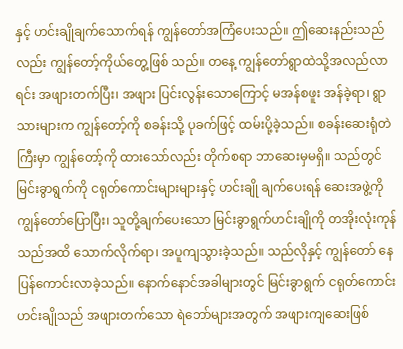နှင့် ဟင်းချိုချက်သောက်ရန် ကျွန်တော်အကြံပေးသည်။ ဤဆေးနည်းသည်လည်း ကျွန်တော့်ကိုယ်တွေ့ဖြစ် သည်။ တနေ့ ကျွန်တော်ရွာထဲသို့အလည်လာရင်း အဖျားတက်ပြီး၊ အဖျား ပြင်းလွန်းသောကြောင့် မအန်စဖူး အန်ခဲ့ရာ၊ ရွာသားများက ကျွန်တော့်ကို စခန်းသို့ ပုခက်ဖြင့် ထမ်းပို့ခဲ့သည်။ စခန်းဆေးရုံတဲကြီးမှာ ကျွန်တော့်ကို ထားသော်လည်း တိုက်စရာ ဘာဆေးမှမရှိ။ သည်တွင် မြင်းခွာရွက်ကို ငရုတ်ကောင်းများများနှင့် ဟင်းချို ချက်ပေးရန် ဆေးအဖွဲ့ကို ကျွန်တော်ပြောပြီး၊ သူတို့ချက်ပေးသော မြင်းခွာရွက်ဟင်းချိုကို တအိုးလုံးကုန်သည်အထိ သောက်လိုက်ရာ၊ အပူကျသွားခဲ့သည်။ သည်လိုနှင့် ကျွန်တော် နေပြန်ကောင်းလာခဲ့သည်။ နောက်နောင်အခါများတွင် မြင်းခွာရွက် ငရုတ်ကောင်း ဟင်းချိုသည် အဖျားတက်သော ရဲဘော်များအတွက် အဖျားကျဆေးဖြစ်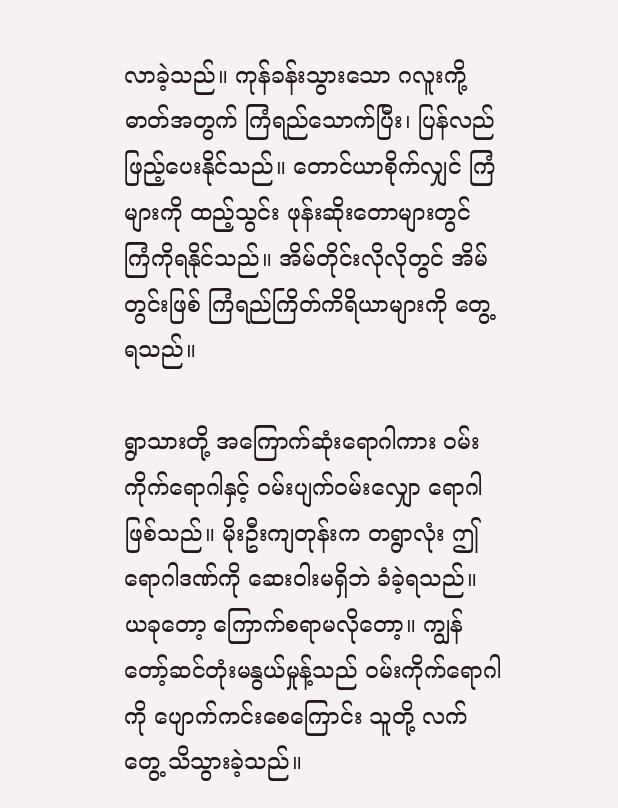လာခဲ့သည်။ ကုန်ခန်းသွားသော ဂလူးကို့ဓာတ်အတွက် ကြံရည်သောက်ပြီး၊ ပြန်လည် ဖြည့်ပေးနိုင်သည်။ တောင်ယာစိုက်လျှင် ကြံများကို ထည့်သွင်း ဖုန်းဆိုးတောများတွင် ကြံကိုရနိုင်သည်။ အိမ်တိုင်းလိုလိုတွင် အိမ်တွင်းဖြစ် ကြံရည်ကြိတ်ကိရိယာများကို တွေ့ရသည်။

ရွာသားတို့ အကြောက်ဆုံးရောဂါကား ဝမ်းကိုက်ရောဂါနှင့် ဝမ်းပျက်ဝမ်းလျှော ရောဂါဖြစ်သည်။ မိုးဦးကျတုန်းက တရွာလုံး ဤရောဂါဒဏ်ကို ဆေးဝါးမရှိဘဲ ခံခဲ့ရသည်။ ယခုတော့ ကြောက်စရာမလိုတော့။ ကျွန်တော့်ဆင်တုံးမနွယ်မှုန့်သည် ဝမ်းကိုက်ရောဂါကို ပျောက်ကင်းစေကြောင်း သူတို့ လက်တွေ့ သိသွားခဲ့သည်။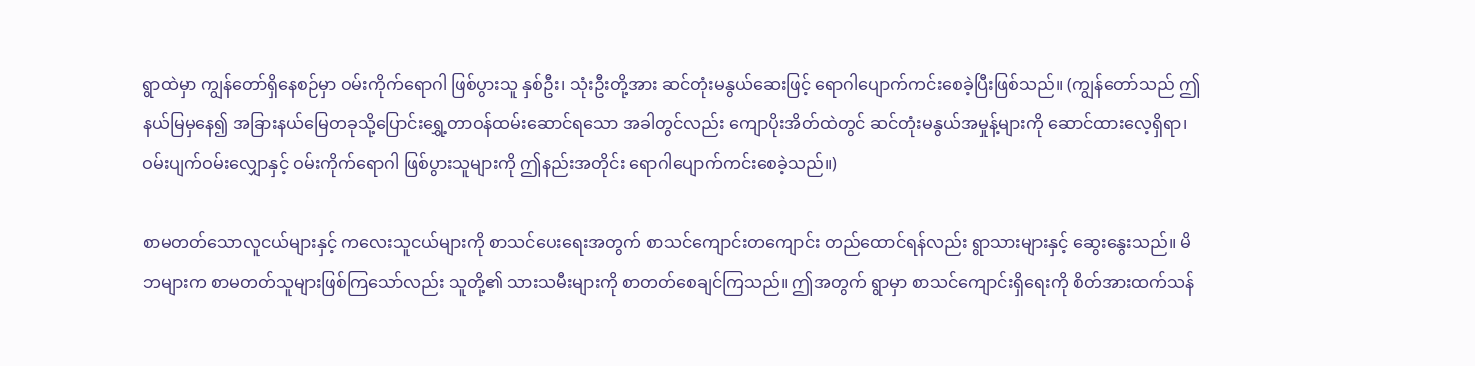ရွာထဲမှာ ကျွန်တော်ရှိနေစဉ်မှာ ဝမ်းကိုက်ရောဂါ ဖြစ်ပွားသူ နှစ်ဦး၊ သုံးဦးတို့အား ဆင်တုံးမနွယ်ဆေးဖြင့် ရောဂါပျောက်ကင်းစေခဲ့ပြီးဖြစ်သည်။ (ကျွန်တော်သည် ဤနယ်မြမှနေ၍ အခြားနယ်မြေတခုသို့ပြောင်းရွှေ့တာဝန်ထမ်းဆောင်ရသော အခါတွင်လည်း ကျောပိုးအိတ်ထဲတွင် ဆင်တုံးမနွယ်အမှုန့်များကို ဆောင်ထားလေ့ရှိရာ၊ ဝမ်းပျက်ဝမ်းလျှောနှင့် ဝမ်းကိုက်ရောဂါ ဖြစ်ပွားသူများကို ဤနည်းအတိုင်း ရောဂါပျောက်ကင်းစေခဲ့သည်။)

စာမတတ်သောလူငယ်များနှင့် ကလေးသူငယ်များကို စာသင်ပေးရေးအတွက် စာသင်ကျောင်းတကျောင်း တည်ထောင်ရန်လည်း ရွာသားများနှင့် ဆွေးနွေးသည်။ မိဘများက စာမတတ်သူများဖြစ်ကြသော်လည်း သူတို့၏ သားသမီးများကို စာတတ်စေချင်ကြသည်။ ဤအတွက် ရွာမှာ စာသင်ကျောင်းရှိရေးကို စိတ်အားထက်သန်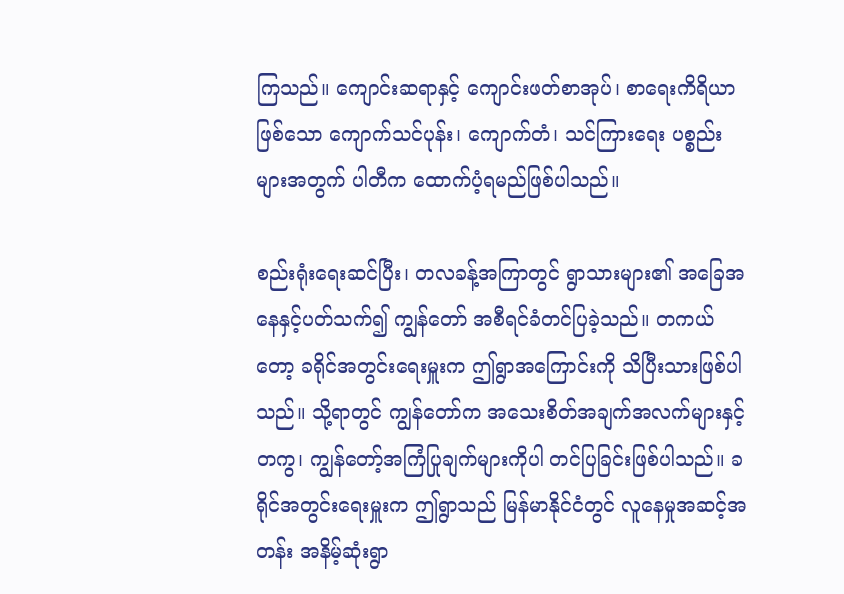ကြသည်။ ကျောင်းဆရာနှင့် ကျောင်းဖတ်စာအုပ်၊ စာရေးကိရိယာဖြစ်သော ကျောက်သင်ပုန်း၊ ကျောက်တံ၊ သင်ကြားရေး ပစ္စည်းများအတွက် ပါတီက ထောက်ပံ့ရမည်ဖြစ်ပါသည်။

စည်းရုံးရေးဆင်ပြီး၊ တလခန့်အကြာတွင် ရွာသားများ၏ အခြေအနေနှင့်ပတ်သက်၍ ကျွန်တော် အစီရင်ခံတင်ပြခဲ့သည်။ တကယ်တော့ ခရိုင်အတွင်းရေးမှူးက ဤရွာအကြောင်းကို သိပြီးသားဖြစ်ပါသည်။ သို့ရာတွင် ကျွန်တော်က အသေးစိတ်အချက်အလက်များနှင့်တကွ၊ ကျွန်တော့်အကြံပြုချက်များကိုပါ တင်ပြခြင်းဖြစ်ပါသည်။ ခရိုင်အတွင်းရေးမှူးက ဤရွာသည် မြန်မာနိုင်ငံတွင် လူနေမှုအဆင့်အတန်း အနိမ့်ဆုံးရွာ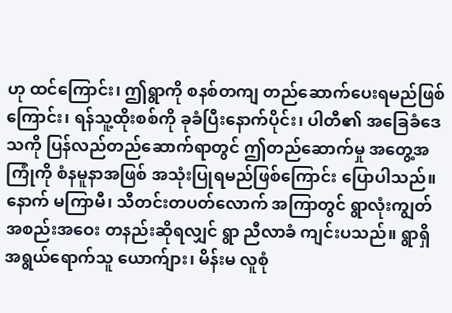ဟု ထင်ကြောင်း၊ ဤရွာကို စနစ်တကျ တည်ဆောက်ပေးရမည်ဖြစ်ကြောင်း၊ ရန်သူ့ထိုးစစ်ကို ခုခံပြီးနောက်ပိုင်း၊ ပါတီ၏ အခြေခံဒေသကို ပြန်လည်တည်ဆောက်ရာတွင် ဤတည်ဆောက်မှု အတွေ့အကြုံကို စံနမူနာအဖြစ် အသုံးပြုရမည်ဖြစ်ကြောင်း ပြောပါသည်။ နောက် မကြာမီ၊ သီတင်းတပတ်လောက် အကြာတွင် ရွာလုံးကျွတ် အစည်းအဝေး တနည်းဆိုရလျှင် ရွာ ညီလာခံ ကျင်းပသည်။ ရွာရှိ အရွယ်ရောက်သူ ယောက်ျား၊ မိန်းမ လူစုံ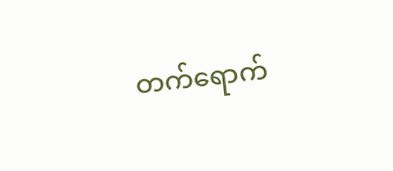တက်ရောက်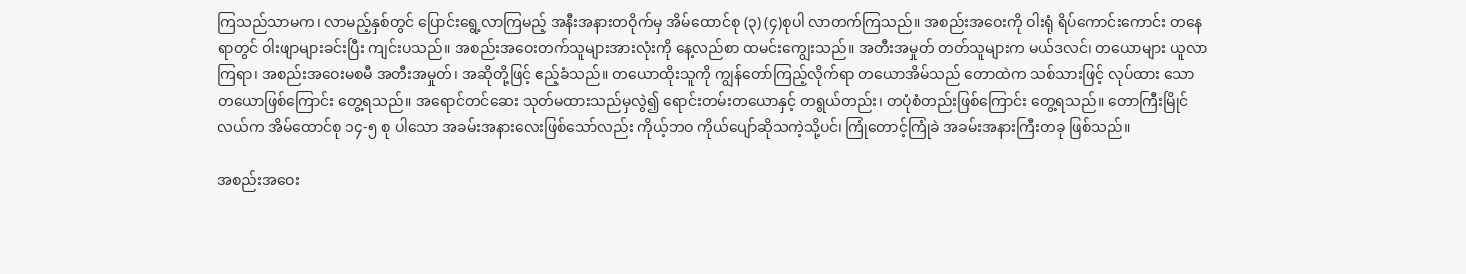ကြသည်သာမက၊ လာမည့်နှစ်တွင် ပြောင်းရွေ့လာကြမည့် အနီးအနားတဝိုက်မှ အိမ်ထောင်စု (၃) (၄)စုပါ လာတက်ကြသည်။ အစည်းအဝေးကို ဝါးရုံ ရိပ်ကောင်းကောင်း တနေရာတွင် ဝါးဖျာများခင်းပြီး ကျင်းပသည်။ အစည်းအဝေးတက်သူများအားလုံးကို နေ့လည်စာ ထမင်းကျွေးသည်။ အတီးအမှုတ် တတ်သူများက မယ်ဒလင်၊ တယောများ ယူလာကြရာ၊ အစည်းအဝေးမစမီ အတီးအမှုတ်၊ အဆိုတို့ဖြင့် ဧည့်ခံသည်။ တယောထိုးသူကို ကျွန်တော်ကြည့်လိုက်ရာ တယောအိမ်သည် တောထဲက သစ်သားဖြင့် လုပ်ထား သော တယောဖြစ်ကြောင်း တွေ့ရသည်။ အရောင်တင်ဆေး သုတ်မထားသည်မှလွဲ၍ ရောင်းတမ်းတယောနှင့် တရွယ်တည်း၊ တပုံစံတည်းဖြစ်ကြောင်း တွေ့ရသည်။ တောကြီးမြိုင်လယ်က အိမ်ထောင်စု ၁၄-၅ စု ပါသော အခမ်းအနားလေးဖြစ်သော်လည်း ကိုယ့်ဘဝ ကိုယ်ပျော်ဆိုသကဲ့သို့ပင်၊ ကြုံတောင့်ကြုံခဲ အခမ်းအနားကြီးတခု ဖြစ်သည်။

အစည်းအဝေး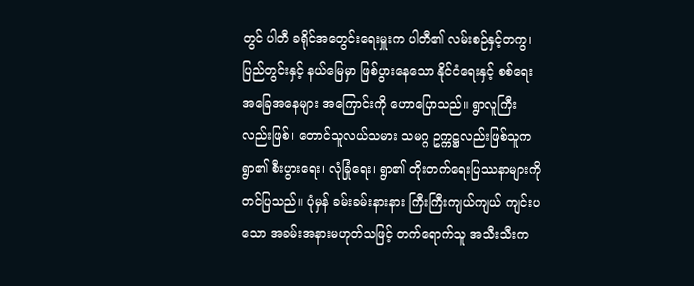တွင် ပါတီ ခရိုင်အတွေင်းရေးမှူးက ပါတီ၏ လမ်းစဉ်နှင့်တကွ၊ ပြည်တွင်းနှင့် နယ်မြေမှာ ဖြစ်ပွားနေသော နိုင်ငံရေးနှင့် စစ်ရေးအခြေအနေများ အကြောင်းကို ဟောပြောသည်။ ရွာလူကြီးလည်းဖြစ်၊ တောင်သူလယ်သမား သမဂ္ဂ ဥက္ကဋ္ဌလည်းဖြစ်သူက ရွာ၏ စီးပွားရေး၊ လုံခြုံရေး၊ ရွာ၏ တိုးတက်ရေးပြဿနာများကို တင်ပြသည်။ ပုံမှန် ခမ်းခမ်းနားနား ကြီးကြီးကျယ်ကျယ် ကျင်းပသော အခမ်းအနားမဟုတ်သဖြင့် တက်ရောက်သူ အသီးသီးက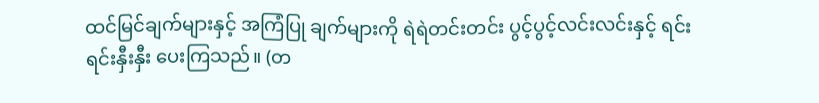ထင်မြင်ချက်များနှင့် အကြံပြု ချက်များကို ရဲရဲတင်းတင်း ပွင့်ပွင့်လင်းလင်းနှင့် ရင်းရင်းနှီးနှီး ပေးကြသည်။ (တ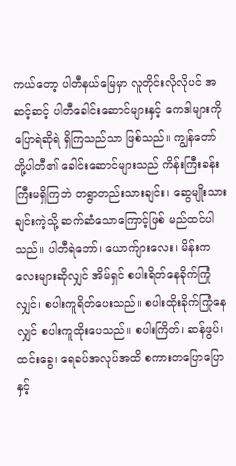ကယ်တော့ ပါတီနယ်မြေမှာ လူတိုင်းလိုလိုပင် အဆင့်ဆင့် ပါတီခေါင်းဆောင်များနှင့် ကေဒါများကို ပြောရဲဆိုရဲ ရှိကြသည်သာ ဖြစ်သည်။ ကျွန်တော်တို့ပါတီ၏ ခေါင်းဆောင်များသည် ကိန်းကြီးခန်းကြီးမရှိကြဘဲ တရွာတည်းသားချင်း၊ ဆွေမျိုးသားချင်းကဲ့သို့ ဆက်ဆံသောကြောင့်ဖြစ် မည်ထင်ပါသည်။ ပါတီရဲဘော်၊ ယောက်ျားလေး၊ မိန်းကလေးများဆိုလျှင် အိမ်ရှင် စပါးရိတ်နေခိုက်ကြုံလျှင်၊ စပါးကူရိတ်ပေးသည်။ စပါးထိုးခိုက်ကြုံနေလျှင် စပါးကူထိုးပေသည်။ စပါးကြိတ်၊ ဆန်ဖွပ်၊ ထင်းခွေ၊ ရေခပ်အလုပ်အထိ စကားတပြောပြောနှင့်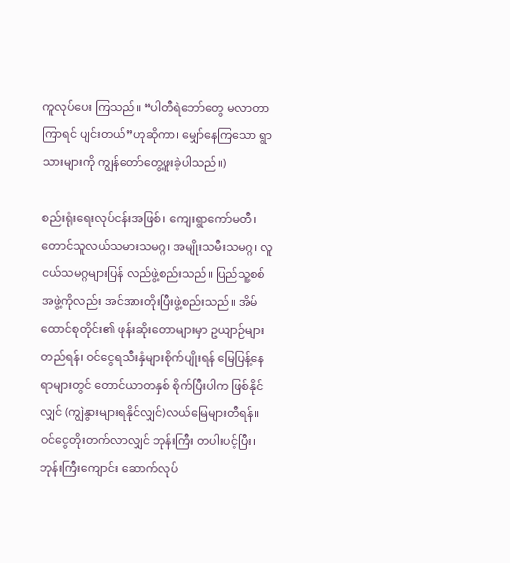ကူလုပ်ပေး ကြသည်။ “ပါတီရဲဘော်တွေ မလာတာကြာရင် ပျင်းတယ်”ဟုဆိုကာ၊ မျှော်နေကြသော ရွာသားများကို ကျွန်တော်တွေ့ဖူးခဲ့ပါသည်။)

စည်းရုံးရေးလုပ်ငန်းအဖြစ်၊ ကျေးရွာကော်မတီ၊ တောင်သူလယ်သမားသမဂ္ဂ၊ အမျိုးသမီးသမဂ္ဂ၊ လူငယ်သမဂ္ဂများပြန် လည်ဖွဲ့စည်းသည်။ ပြည်သူ့စစ်အဖွဲ့ကိုလည်း အင်အားတိုးပြီးဖွဲ့စည်းသည်။ အိမ်ထောင်စုတိုင်း၏ ဖုန်းဆိုးတောများမှာ ဥယျာဉ်များတည်ရန်၊ ဝင်ငွေရသီးနှံများစိုက်ပျိုးရန် မြေပြန့်နေရာများတွင် တောင်ယာတနှစ် စိုက်ပြီးပါက ဖြစ်နိုင်လျှင် (ကျွဲနွားများရနိုင်လျှင်)လယ်မြေများတီရန်။ ဝင်ငွေတိုးတက်လာလျှင် ဘုန်းကြီး တပါးပင့်ပြီး၊ ဘုန်းကြီးကျောင်း ဆောက်လုပ်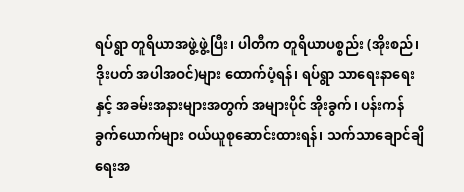ရပ်ရွာ တူရိယာအဖွဲ့ဖွဲ့ပြီး၊ ပါတီက တူရိယာပစ္စည်း (အိုးစည်၊ ဒိုးပတ် အပါအဝင်)များ ထောက်ပံ့ရန်၊ ရပ်ရွာ သာရေးနာရေးနှင့် အခမ်းအနားများအတွက် အများပိုင် အိုးခွက်၊ ပန်းကန်ခွက်ယောက်များ ဝယ်ယူစုဆောင်းထားရန်၊ သက်သာချောင်ချိရေးအ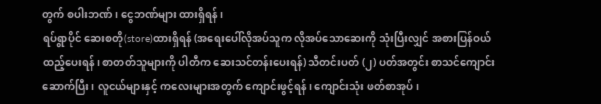တွက် စပါးဘဏ်၊ ငွေဘဏ်များ ထားရှိရန်၊
ရပ်ရွာပိုင် ဆေးစတို(store)ထားရှိရန် (အရေးပေါ်လိုအပ်သူက လိုအပ်သောဆေးကို သုံးပြီးလျှင် အစားပြန်ဝယ် ထည့်ပေးရန်၊ စာတတ်သူများကို ပါတီက ဆေးသင်တန်းပေးရန်) သီတင်းပတ် (၂) ပတ်အတွင်း စာသင်ကျောင်းဆောက်ပြီး၊ လူငယ်များနှင့် ကလေးများအတွက် ကျောင်းဖွင့်ရန်၊ ကျောင်းသုံး ဖတ်စာအုပ်၊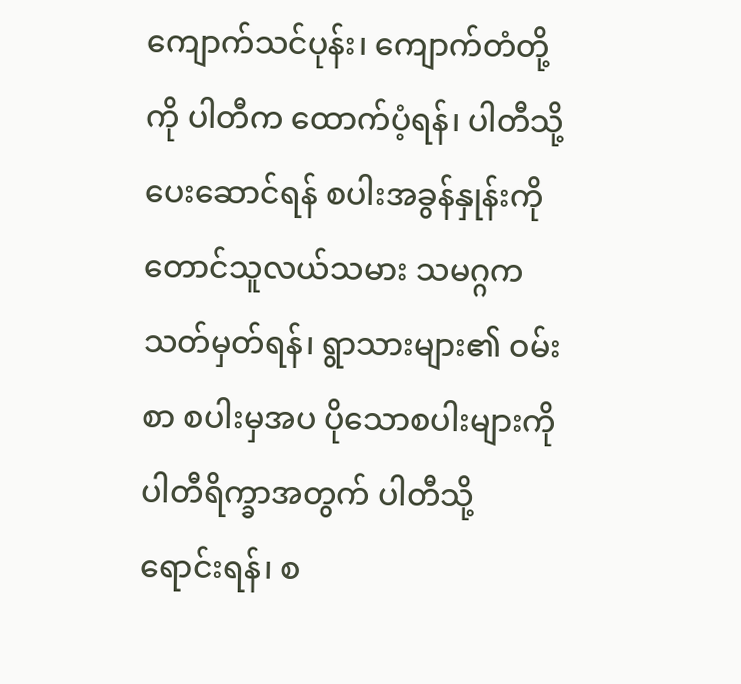ကျောက်သင်ပုန်း၊ ကျောက်တံတို့ကို ပါတီက ထောက်ပံ့ရန်၊ ပါတီသို့ ပေးဆောင်ရန် စပါးအခွန်နှုန်းကို တောင်သူလယ်သမား သမဂ္ဂက သတ်မှတ်ရန်၊ ရွာသားများ၏ ဝမ်းစာ စပါးမှအပ ပိုသောစပါးများကို ပါတီရိက္ခာအတွက် ပါတီသို့ ရောင်းရန်၊ စ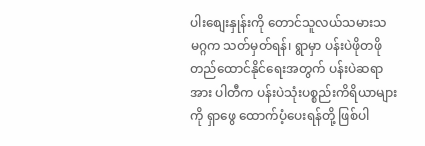ပါးစျေးနှုန်းကို တောင်သူလယ်သမားသမဂ္ဂက သတ်မှတ်ရန်၊ ရွာမှာ ပန်းပဲဖိုတဖို တည်ထောင်နိုင်ရေးအတွက် ပန်းပဲဆရာအား ပါတီက ပန်းပဲသုံးပစ္စည်းကိရိယာများကို ရှာဖွေ ထောက်ပံ့ပေးရန်တို့ ဖြစ်ပါ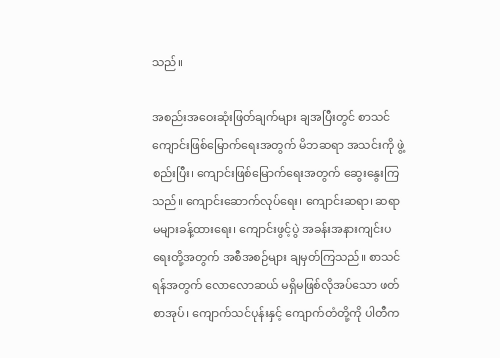သည်။

အစည်းအဝေးဆုံးဖြတ်ချက်များ ချအပြီးတွင် စာသင်ကျောင်းဖြစ်မြောက်ရေးအတွက် မိဘဆရာ အသင်းကို ဖွဲ့စည်းပြီး၊ ကျောင်းဖြစ်မြောက်ရေးအတွက် ဆွေးနွေးကြသည်။ ကျောင်းဆောက်လုပ်ရေး၊ ကျောင်းဆရာ၊ ဆရာမများခန့်ထားရေး၊ ကျောင်းဖွင့်ပွဲ အခန်းအနားကျင်းပရေးတို့အတွက် အစီအစဉ်များ ချမှတ်ကြသည်။ စာသင်ရန်အတွက် လောလောဆယ် မရှိမဖြစ်လိုအပ်သော ဖတ်စာအုပ်၊ ကျောက်သင်ပုန်းနှင့် ကျောက်တံတို့ကို ပါတီက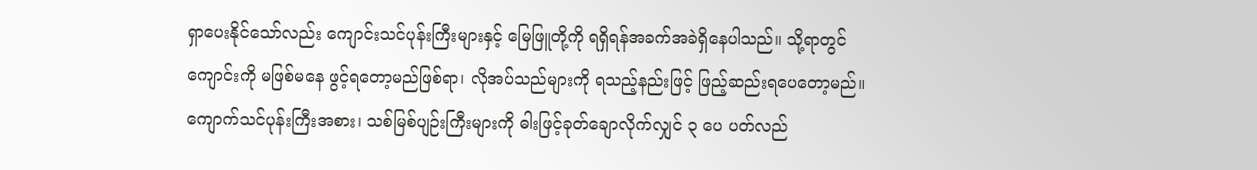ရှာပေးနိုင်သော်လည်း ကျောင်းသင်ပုန်းကြီးများနှင့် မြေဖြူတို့ကို ရရှိရန်အခက်အခဲရှိနေပါသည်။ သို့ရာတွင် ကျောင်းကို မဖြစ်မနေ ဖွင့်ရတော့မည်ဖြစ်ရာ၊ လိုအပ်သည်များကို ရသည့်နည်းဖြင့် ဖြည့်ဆည်းရပေတော့မည်။ ကျောက်သင်ပုန်းကြီးအစား၊ သစ်မြစ်ပျဉ်းကြီးများကို ဓါးဖြင့်ခုတ်ချောလိုက်လျှင် ၃ ပေ ပတ်လည်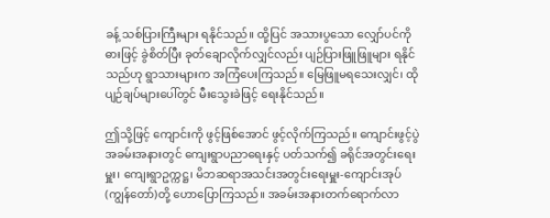ခန့် သစ်ပြားကြီးများ ရနိုင်သည်။ ထို့ပြင် အသားပွသော လျှော်ပင်ကို ဓားဖြင့် ခွဲစိတ်ပြီး ခုတ်ချောလိုက်လျှင်လည်း ပျဉ်ပြားဖြူဖြူများ ရနိုင်သည်ဟု ရွာသားများက အကြံပေးကြသည်။ မြေဖြူမရသေးလျှင်၊ ထိုပျဉ်ချပ်များပေါ်တွင် မီးသွေးခဲဖြင့် ရေးနိုင်သည်။

ဤသို့ဖြင့် ကျောင်းကို ဖွင့်ဖြစ်အောင် ဖွင့်လိုက်ကြသည်။ ကျောင်းဖွင့်ပွဲ အခမ်းအနားတွင် ကျေးရွာပညာရေးနှင့် ပတ်သက်၍ ခရိုင်အတွင်းရေးမှူး၊ ကျေးရွာဥက္ကဋ္ဌ၊ မိဘဆရာအသင်းအတွင်းရေးမှူး-ကျောင်းအုပ် (ကျွန်တော်)တို့ ဟောပြောကြသည်။ အခမ်းအနားတက်ရောက်လာ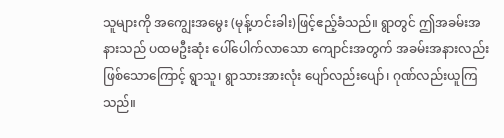သူများကို အကျွေးအမွေး (မုန့်ဟင်းခါး)ဖြင့်ဧည့်ခံသည်။ ရွာတွင် ဤအခမ်းအနားသည် ပထမဦးဆုံး ပေါ်ပေါက်လာသော ကျောင်းအတွက် အခမ်းအနားလည်းဖြစ်သောကြောင့် ရွာသူ၊ ရွာသားအားလုံး ပျော်လည်းပျော်၊ ဂုဏ်လည်းယူကြသည်။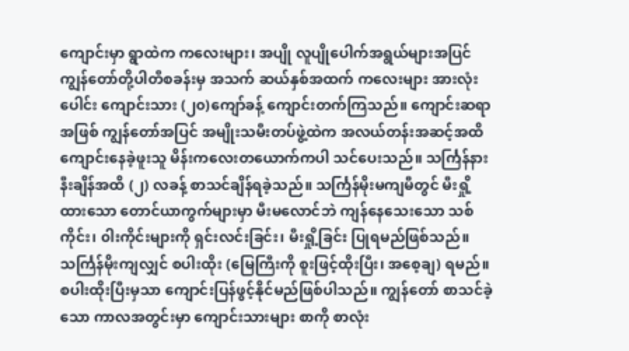ကျောင်းမှာ ရွာထဲက ကလေးများ၊ အပျို လူပျိုပေါက်အရွယ်များအပြင် ကျွန်တော်တို့ပါတီစခန်းမှ အသက် ဆယ်နှစ်အထက် ကလေးများ အားလုံးပေါင်း ကျောင်းသား (၂၀)ကျော်ခန့် ကျောင်းတက်ကြသည်။ ကျောင်းဆရာအဖြစ် ကျွန်တော်အပြင် အမျိုးသမီးတပ်ဖွဲ့ထဲက အလယ်တန်းအဆင့်အထိ ကျောင်းနေခဲ့ဖူးသူ မိန်းကလေးတယောက်ကပါ သင်ပေးသည်။ သင်္ကြန်နား နီးချိန်အထိ (၂) လခန့် စာသင်ချိန်ရခဲ့သည်။ သင်္ကြန်မိုးမကျမီတွင် မီးရှို့ထားသော တောင်ယာကွက်များမှာ မီးမလောင်ဘဲ ကျန်နေသေးသော သစ်ကိုင်း၊ ၀ါးကိုင်းများကို ရှင်းလင်းခြင်း၊ မီးရှို့ခြင်း ပြုရမည်ဖြစ်သည်။ သင်္ကြန်မိုးကျလျှင် စပါးထိုး (မြေကြီးကို စူးဖြင့်ထိုးပြီး၊ အစေ့ချ) ရမည်။ စပါးထိုးပြီးမှသာ ကျောင်းပြန်ဖွင့်နိုင်မည်ဖြစ်ပါသည်။ ကျွန်တော် စာသင်ခဲ့သော ကာလအတွင်းမှာ ကျောင်းသားများ စာကို စာလုံး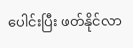ပေါင်းပြီး ဖတ်နိုင်လာ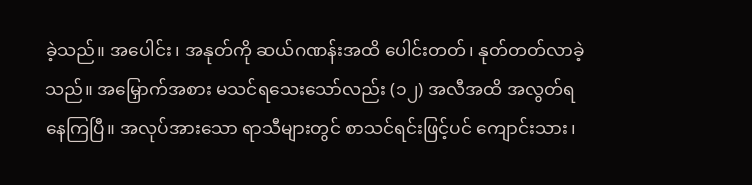ခဲ့သည်။ အပေါင်း၊ အနုတ်ကို ဆယ်ဂဏန်းအထိ ပေါင်းတတ်၊ နုတ်တတ်လာခဲ့သည်။ အမြှောက်အစား မသင်ရသေးသော်လည်း (၁၂) အလီအထိ အလွတ်ရနေကြပြီ။ အလုပ်အားသော ရာသီများတွင် စာသင်ရင်းဖြင့်ပင် ကျောင်းသား၊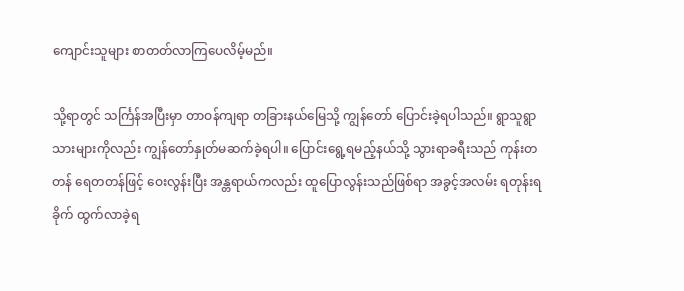ကျောင်းသူများ စာတတ်လာကြပေလိမ့်မည်။

သို့ရာတွင် သင်္ကြန်အပြီးမှာ တာဝန်ကျရာ တခြားနယ်မြေသို့ ကျွန်တော် ပြောင်းခဲ့ရပါသည်။ ရွာသူရွာသားများကိုလည်း ကျွန်တော်နှုတ်မဆက်ခဲ့ရပါ။ ပြောင်းရွေ့ရမည့်နယ်သို့ သွားရာခရီးသည် ကုန်းတတန် ရေတတန်ဖြင့် ဝေးလွန်းပြီး အန္တရာယ်ကလည်း ထူပြောလွန်းသည်ဖြစ်ရာ အခွင့်အလမ်း ရတုန်းရခိုက် ထွက်လာခဲ့ရ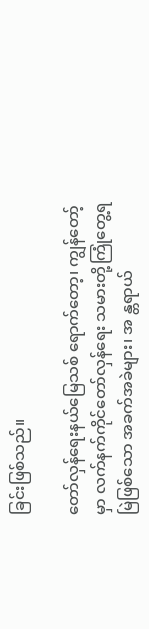ခြင်းဖြစ်သည်။

တော်လှန်ရေးနယ်မြေသစ် ရောက်တော့၊ ကျွန်တော့် မှာ လက်နက်ကိုင်တော်လှန်ရေး သမားတို့ကြုံတွေ့ရမြဲဖြစ်သော အခက်အခဲများ၊ အ န္တရာယ်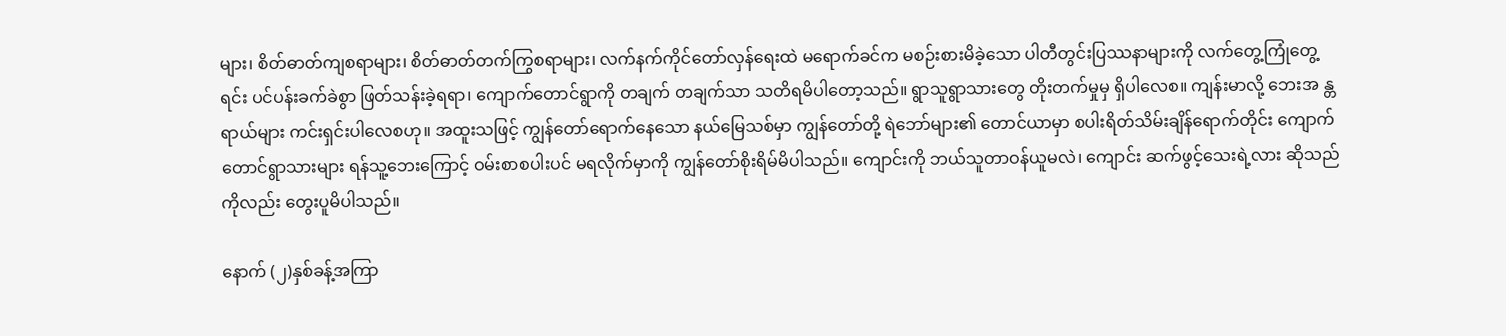များ၊ စိတ်ဓာတ်ကျစရာများ၊ စိတ်ဓာတ်တက်ကြွစရာများ၊ လက်နက်ကိုင်တော်လှန်ရေးထဲ မရောက်ခင်က မစဉ်းစားမိခဲ့သော ပါတီတွင်းပြဿနာများကို လက်တွေ့ကြုံတွေ့ရင်း ပင်ပန်းခက်ခဲစွာ ဖြတ်သန်းခဲ့ရရာ၊ ကျောက်တောင်ရွာကို တချက် တချက်သာ သတိရမိပါတော့သည်။ ရွာသူရွာသားတွေ တိုးတက်မှုမှ ရှိပါလေစ။ ကျန်းမာလို့ ဘေးအ န္တရာယ်များ ကင်းရှင်းပါလေစဟု။ အထူးသဖြင့် ကျွန်တော်ရောက်နေသော နယ်မြေသစ်မှာ ကျွန်တော်တို့ ရဲဘော်များ၏ တောင်ယာမှာ စပါးရိတ်သိမ်းချိန်ရောက်တိုင်း ကျောက်တောင်ရွာသားများ ရန်သူ့ဘေးကြောင့် ဝမ်းစာစပါးပင် မရလိုက်မှာကို ကျွန်တော်စိုးရိမ်မိပါသည်။ ကျောင်းကို ဘယ်သူတာဝန်ယူမလဲ၊ ကျောင်း ဆက်ဖွင့်သေးရဲ့လား ဆိုသည်ကိုလည်း တွေးပူမိပါသည်။

နောက် (၂)နှစ်ခန့်အကြာ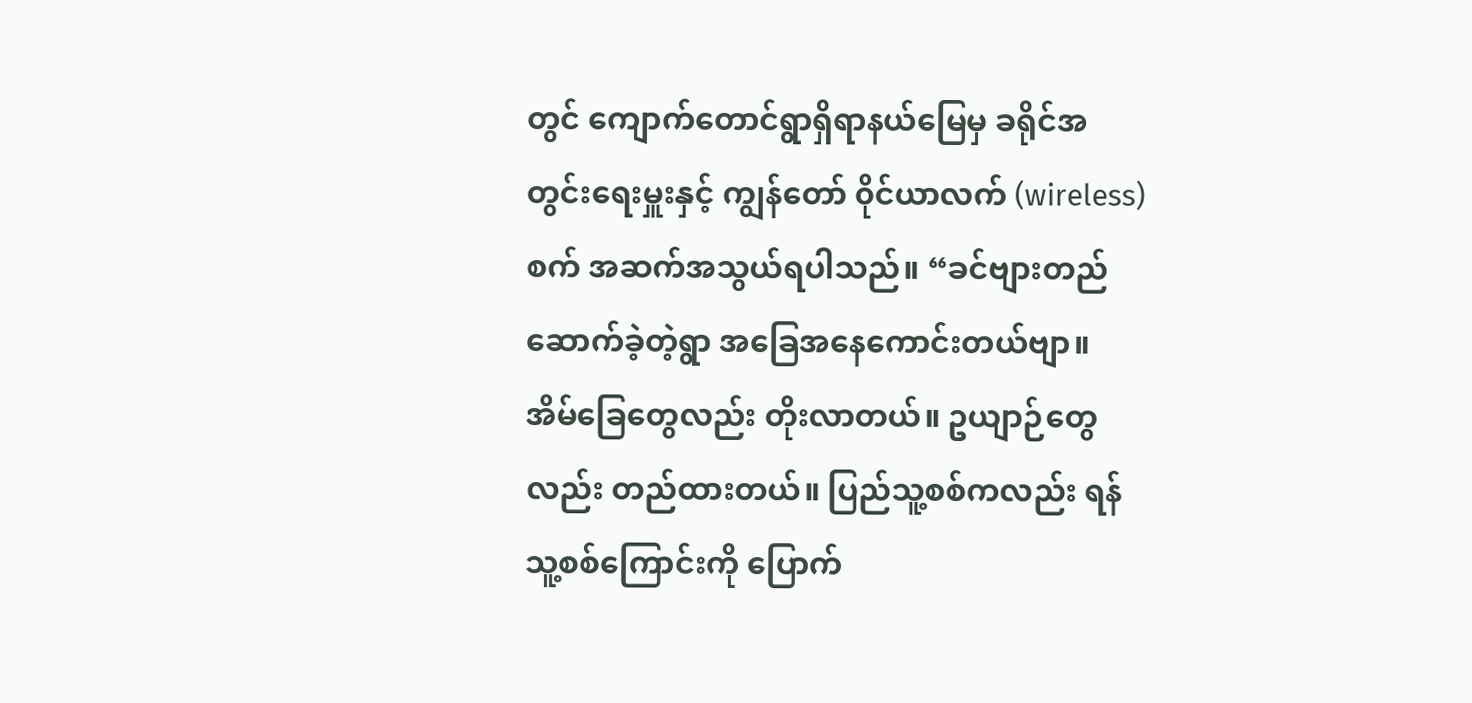တွင် ကျောက်တောင်ရွာရှိရာနယ်မြေမှ ခရိုင်အတွင်းရေးမှူးနှင့် ကျွန်တော် ၀ိုင်ယာလက် (wireless) စက် အဆက်အသွယ်ရပါသည်။ “ခင်ဗျားတည်ဆောက်ခဲ့တဲ့ရွာ အခြေအနေကောင်းတယ်ဗျာ။ အိမ်ခြေတွေလည်း တိုးလာတယ်။ ဥယျာဉ်တွေလည်း တည်ထားတယ်။ ပြည်သူ့စစ်ကလည်း ရန်သူ့စစ်ကြောင်းကို ပြောက်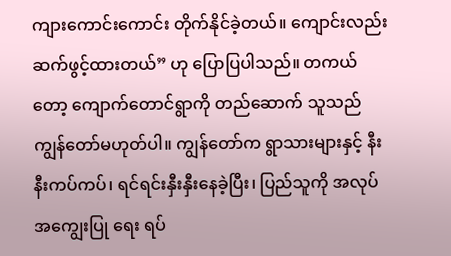ကျားကောင်းကောင်း တိုက်နိုင်ခဲ့တယ်။ ကျောင်းလည်း ဆက်ဖွင့်ထားတယ်” ဟု ပြောပြပါသည်။ တကယ်တော့ ကျောက်တောင်ရွာကို တည်ဆောက် သူသည် ကျွန်တော်မဟုတ်ပါ။ ကျွန်တော်က ရွာသားများနှင့် နီးနီးကပ်ကပ်၊ ရင်ရင်းနှီးနှီးနေခဲ့ပြီး၊ ပြည်သူကို အလုပ်အကျွေးပြု ရေး ရပ်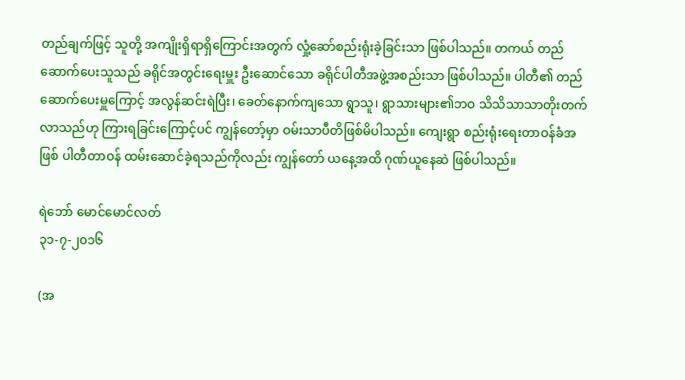တည်ချက်ဖြင့် သူတို့ အကျိုးရှိရာရှိကြောင်းအတွက် လှုံ့ဆော်စည်းရုံးခဲ့ခြင်းသာ ဖြစ်ပါသည်။ တကယ် တည်ဆောက်ပေးသူသည် ခရိုင်အတွင်းရေးမှူး ဦးဆောင်သော ခရိုင်ပါတီအဖွဲ့အစည်းသာ ဖြစ်ပါသည်။ ပါတီ၏ တည်ဆောက်ပေးမှူကြောင့် အလွန်ဆင်းရဲပြီး၊ ခေတ်နောက်ကျသော ရွာသူ၊ ရွာသားများ၏ဘဝ သိသိသာသာတိုးတက်လာသည်ဟု ကြားရခြင်းကြောင့်ပင် ကျွန်တော့်မှာ ဝမ်းသာပီတိဖြစ်မိပါသည်။ ကျေးရွာ စည်းရုံးရေးတာဝန်ခံအဖြစ် ပါတီတာဝန် ထမ်းဆောင်ခဲ့ရသည်ကိုလည်း ကျွန်တော် ယနေ့အထိ ဂုဏ်ယူနေဆဲ ဖြစ်ပါသည်။

ရဲဘော် မောင်မောင်လတ်
၃၁-၇-၂၀၁၆

(အ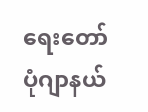ရေးတော်ပုံဂျာနယ်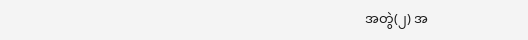အတွဲ(၂) အ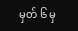မှတ် ၆ မှ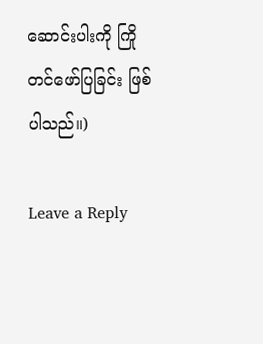ဆောင်းပါးကို ကြိုတင်ဖော်ပြခြင်း ဖြစ်ပါသည်။)

Leave a Reply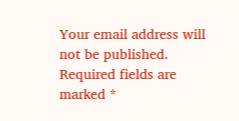Your email address will not be published. Required fields are marked *